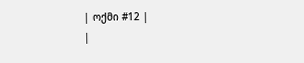| ოქმი #12 |
|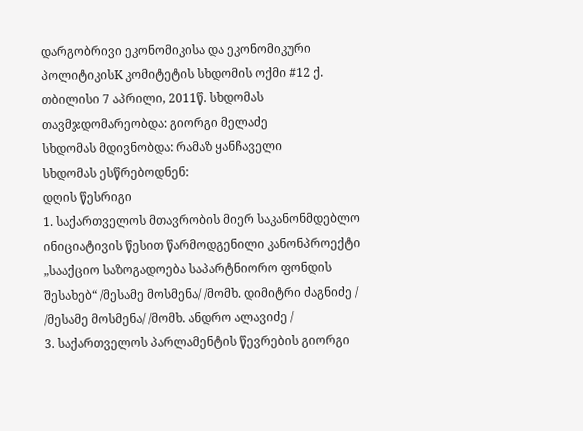დარგობრივი ეკონომიკისა და ეკონომიკური პოლიტიკისK კომიტეტის სხდომის ოქმი #12 ქ. თბილისი 7 აპრილი, 2011წ. სხდომას თავმჯდომარეობდა: გიორგი მელაძე
სხდომას მდივნობდა: რამაზ ყანჩაველი
სხდომას ესწრებოდნენ:
დღის წესრიგი
1. საქართველოს მთავრობის მიერ საკანონმდებლო ინიციატივის წესით წარმოდგენილი კანონპროექტი „სააქციო საზოგადოება საპარტნიორო ფონდის შესახებ“ /მესამე მოსმენა/ /მომხ. დიმიტრი ძაგნიძე /
/მესამე მოსმენა/ /მომხ. ანდრო ალავიძე /
3. საქართველოს პარლამენტის წევრების გიორგი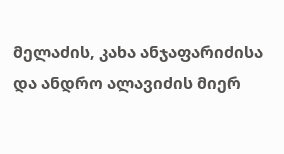მელაძის, კახა ანჯაფარიძისა და ანდრო ალავიძის მიერ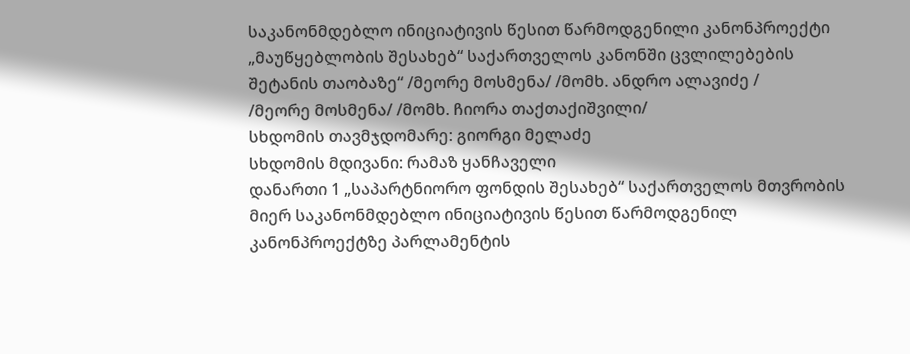საკანონმდებლო ინიციატივის წესით წარმოდგენილი კანონპროექტი „მაუწყებლობის შესახებ“ საქართველოს კანონში ცვლილებების შეტანის თაობაზე“ /მეორე მოსმენა/ /მომხ. ანდრო ალავიძე /
/მეორე მოსმენა/ /მომხ. ჩიორა თაქთაქიშვილი/
სხდომის თავმჯდომარე: გიორგი მელაძე
სხდომის მდივანი: რამაზ ყანჩაველი
დანართი 1 „საპარტნიორო ფონდის შესახებ“ საქართველოს მთვრობის მიერ საკანონმდებლო ინიციატივის წესით წარმოდგენილ კანონპროექტზე პარლამენტის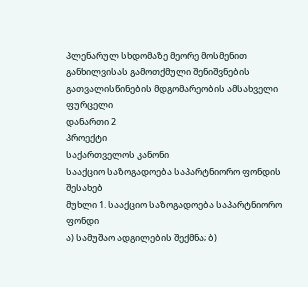პლენარულ სხდომაზე მეორე მოსმენით განხილვისას გამოთქმული შენიშვნების გათვალისწინების მდგომარეობის ამსახველი ფურცელი
დანართი 2
პროექტი
საქართველოს კანონი
სააქციო საზოგადოება საპარტნიორო ფონდის შესახებ
მუხლი 1. სააქციო საზოგადოება საპარტნიორო ფონდი
ა) სამუშაო ადგილების შექმნა; ბ)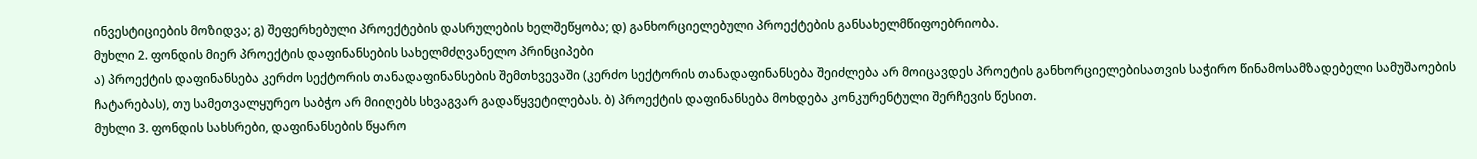ინვესტიციების მოზიდვა; გ) შეფერხებული პროექტების დასრულების ხელშეწყობა; დ) განხორციელებული პროექტების განსახელმწიფოებრიობა.
მუხლი 2. ფონდის მიერ პროექტის დაფინანსების სახელმძღვანელო პრინციპები
ა) პროექტის დაფინანსება კერძო სექტორის თანადაფინანსების შემთხვევაში (კერძო სექტორის თანადაფინანსება შეიძლება არ მოიცავდეს პროეტის განხორციელებისათვის საჭირო წინამოსამზადებელი სამუშაოების ჩატარებას), თუ სამეთვალყურეო საბჭო არ მიიღებს სხვაგვარ გადაწყვეტილებას. ბ) პროექტის დაფინანსება მოხდება კონკურენტული შერჩევის წესით.
მუხლი 3. ფონდის სახსრები, დაფინანსების წყარო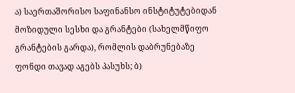ა) საერთაშორისო საფინანსო ინსტიტუტებიდან მოზიდული სესხი და გრანტები (სახელმწიფო გრანტების გარდა), რომლის დაბრუნებაზე ფონდი თავად აგებს პასუხს; ბ)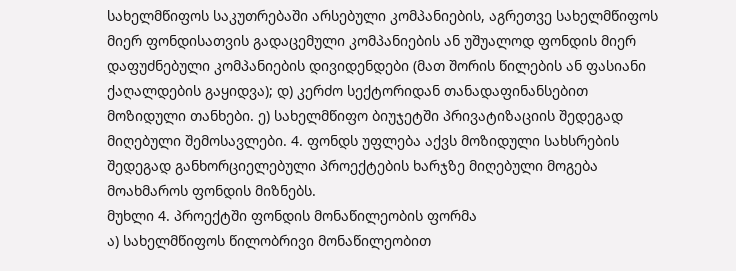სახელმწიფოს საკუთრებაში არსებული კომპანიების, აგრეთვე სახელმწიფოს მიერ ფონდისათვის გადაცემული კომპანიების ან უშუალოდ ფონდის მიერ დაფუძნებული კომპანიების დივიდენდები (მათ შორის წილების ან ფასიანი ქაღალდების გაყიდვა); დ) კერძო სექტორიდან თანადაფინანსებით მოზიდული თანხები. ე) სახელმწიფო ბიუჯეტში პრივატიზაციის შედეგად მიღებული შემოსავლები. 4. ფონდს უფლება აქვს მოზიდული სახსრების შედეგად განხორციელებული პროექტების ხარჯზე მიღებული მოგება მოახმაროს ფონდის მიზნებს.
მუხლი 4. პროექტში ფონდის მონაწილეობის ფორმა
ა) სახელმწიფოს წილობრივი მონაწილეობით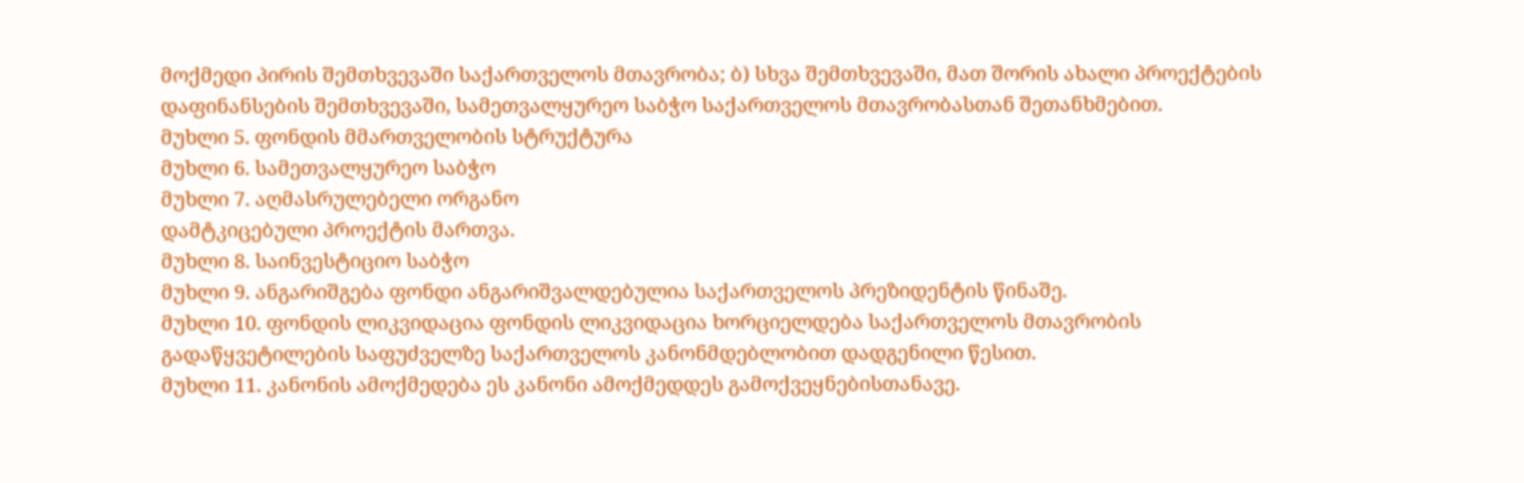მოქმედი პირის შემთხვევაში საქართველოს მთავრობა; ბ) სხვა შემთხვევაში, მათ შორის ახალი პროექტების დაფინანსების შემთხვევაში, სამეთვალყურეო საბჭო საქართველოს მთავრობასთან შეთანხმებით.
მუხლი 5. ფონდის მმართველობის სტრუქტურა
მუხლი 6. სამეთვალყურეო საბჭო
მუხლი 7. აღმასრულებელი ორგანო
დამტკიცებული პროექტის მართვა.
მუხლი 8. საინვესტიციო საბჭო
მუხლი 9. ანგარიშგება ფონდი ანგარიშვალდებულია საქართველოს პრეზიდენტის წინაშე.
მუხლი 10. ფონდის ლიკვიდაცია ფონდის ლიკვიდაცია ხორციელდება საქართველოს მთავრობის გადაწყვეტილების საფუძველზე საქართველოს კანონმდებლობით დადგენილი წესით.
მუხლი 11. კანონის ამოქმედება ეს კანონი ამოქმედდეს გამოქვეყნებისთანავე.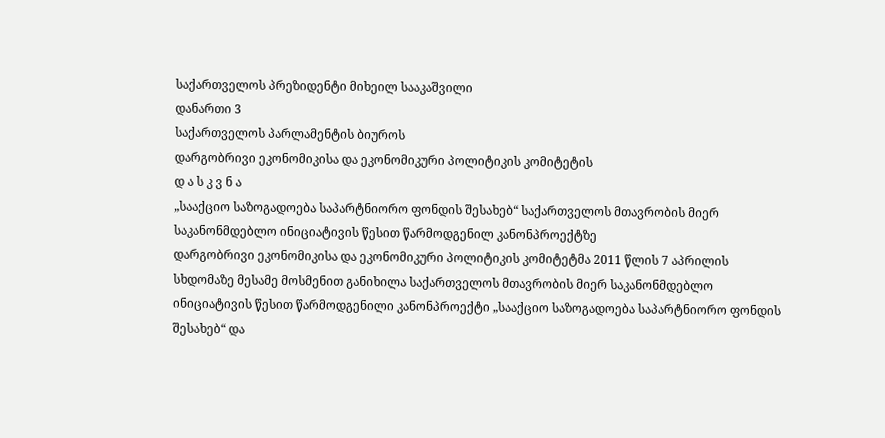საქართველოს პრეზიდენტი მიხეილ სააკაშვილი
დანართი 3
საქართველოს პარლამენტის ბიუროს
დარგობრივი ეკონომიკისა და ეკონომიკური პოლიტიკის კომიტეტის
დ ა ს კ ვ ნ ა
„სააქციო საზოგადოება საპარტნიორო ფონდის შესახებ“ საქართველოს მთავრობის მიერ საკანონმდებლო ინიციატივის წესით წარმოდგენილ კანონპროექტზე
დარგობრივი ეკონომიკისა და ეკონომიკური პოლიტიკის კომიტეტმა 2011 წლის 7 აპრილის სხდომაზე მესამე მოსმენით განიხილა საქართველოს მთავრობის მიერ საკანონმდებლო ინიციატივის წესით წარმოდგენილი კანონპროექტი „სააქციო საზოგადოება საპარტნიორო ფონდის შესახებ“ და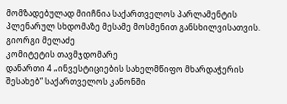მომზადებულად მიიჩნია საქართველოს პარლამენტის პლენარულ სხდომაზე მესამე მოსმენით განსხილვისათვის.
გიორგი მელაძე
კომიტეტის თავმჯდომარე
დანართი 4 „ინვესტიციების სახელმწიფო მხარდაჭერის შესახებ“ საქართველოს კანონში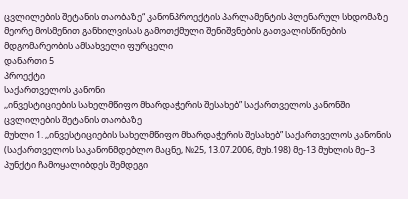ცვლილების შეტანის თაობაზე“ კანონპროექტის პარლამენტის პლენარულ სხდომაზე მეორე მოსმენით განხილვისას გამოთქმული შენიშვნების გათვალისწინების მდგომარეობის ამსახველი ფურცელი
დანართი 5
პროექტი
საქართველოს კანონი
,,ინვესტიციების სახელმწიფო მხარდაჭერის შესახებ” საქართველოს კანონში ცვლილების შეტანის თაობაზე
მუხლი 1. ,,ინვესტიციების სახელმწიფო მხარდაჭერის შესახებ” საქართველოს კანონის (საქართველოს საკანონმდებლო მაცნე, №25, 13.07.2006, მუხ.198) მე-13 მუხლის მე–3 პუნქტი ჩამოყალიბდეს შემდეგი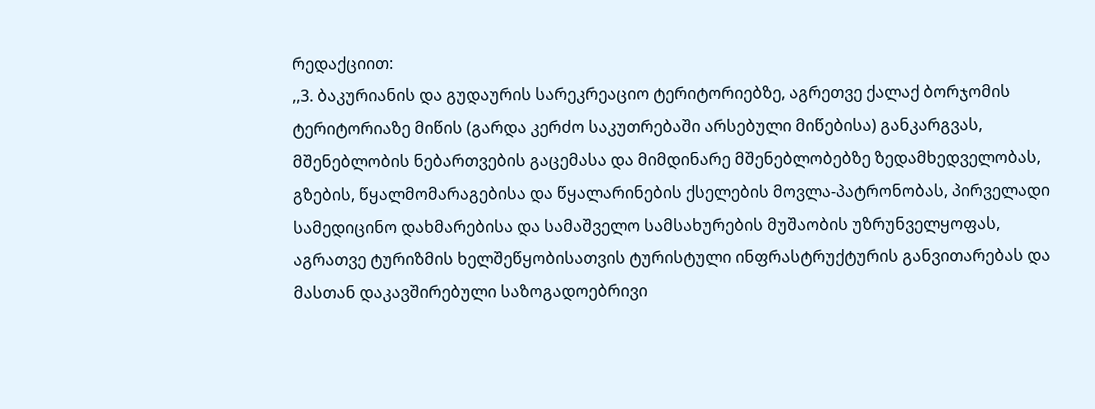რედაქციით:
,,3. ბაკურიანის და გუდაურის სარეკრეაციო ტერიტორიებზე, აგრეთვე ქალაქ ბორჯომის ტერიტორიაზე მიწის (გარდა კერძო საკუთრებაში არსებული მიწებისა) განკარგვას, მშენებლობის ნებართვების გაცემასა და მიმდინარე მშენებლობებზე ზედამხედველობას, გზების, წყალმომარაგებისა და წყალარინების ქსელების მოვლა-პატრონობას, პირველადი სამედიცინო დახმარებისა და სამაშველო სამსახურების მუშაობის უზრუნველყოფას, აგრათვე ტურიზმის ხელშეწყობისათვის ტურისტული ინფრასტრუქტურის განვითარებას და მასთან დაკავშირებული საზოგადოებრივი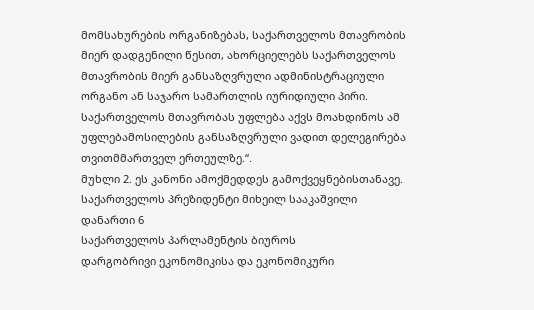მომსახურების ორგანიზებას, საქართველოს მთავრობის მიერ დადგენილი წესით, ახორციელებს საქართველოს მთავრობის მიერ განსაზღვრული ადმინისტრაციული ორგანო ან საჯარო სამართლის იურიდიული პირი. საქართველოს მთავრობას უფლება აქვს მოახდინოს ამ უფლებამოსილების განსაზღვრული ვადით დელეგირება თვითმმართველ ერთეულზე.“.
მუხლი 2. ეს კანონი ამოქმედდეს გამოქვეყნებისთანავე.
საქართველოს პრეზიდენტი მიხეილ სააკაშვილი
დანართი 6
საქართველოს პარლამენტის ბიუროს
დარგობრივი ეკონომიკისა და ეკონომიკური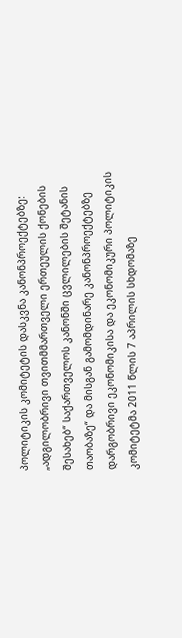პოლიტიკის კომიტეტის დასკვნა კანონპროექტებზე: „ადგილობრივი თვითმმართველი ერთეულის ქონების შესახებ“ საქართველოს კანონში ცვლილების შეტანის თაობაზე“ და მისგან გამომდინარე კანონპროექტებზე
დარგობრივი ეკონომიკისა და ეკონომიკური პოლიტიკის კომიტეტმა 2011 წლის 7 აპრილის სხდომაზე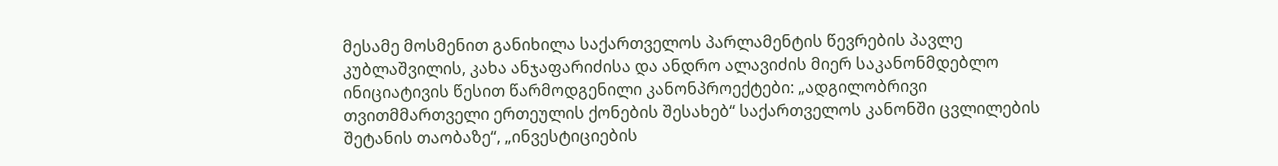მესამე მოსმენით განიხილა საქართველოს პარლამენტის წევრების პავლე კუბლაშვილის, კახა ანჯაფარიძისა და ანდრო ალავიძის მიერ საკანონმდებლო ინიციატივის წესით წარმოდგენილი კანონპროექტები: „ადგილობრივი თვითმმართველი ერთეულის ქონების შესახებ“ საქართველოს კანონში ცვლილების შეტანის თაობაზე“, „ინვესტიციების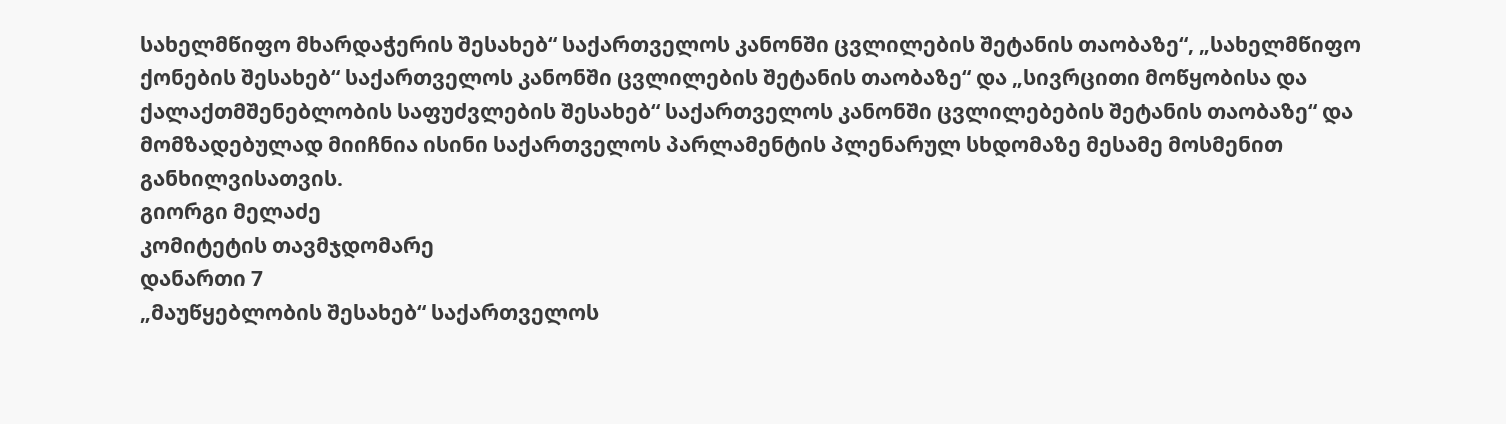სახელმწიფო მხარდაჭერის შესახებ“ საქართველოს კანონში ცვლილების შეტანის თაობაზე“, „სახელმწიფო ქონების შესახებ“ საქართველოს კანონში ცვლილების შეტანის თაობაზე“ და „სივრცითი მოწყობისა და ქალაქთმშენებლობის საფუძვლების შესახებ“ საქართველოს კანონში ცვლილებების შეტანის თაობაზე“ და მომზადებულად მიიჩნია ისინი საქართველოს პარლამენტის პლენარულ სხდომაზე მესამე მოსმენით განხილვისათვის.
გიორგი მელაძე
კომიტეტის თავმჯდომარე
დანართი 7
„მაუწყებლობის შესახებ“ საქართველოს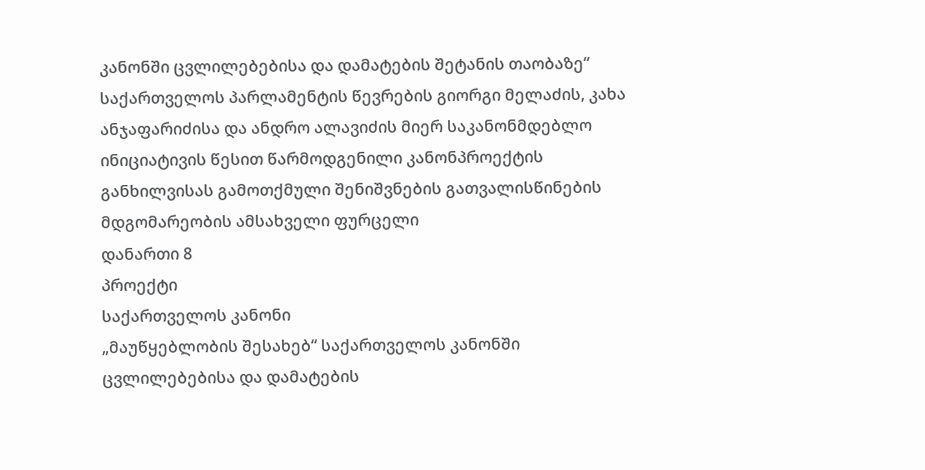კანონში ცვლილებებისა და დამატების შეტანის თაობაზე“ საქართველოს პარლამენტის წევრების გიორგი მელაძის, კახა ანჯაფარიძისა და ანდრო ალავიძის მიერ საკანონმდებლო ინიციატივის წესით წარმოდგენილი კანონპროექტის განხილვისას გამოთქმული შენიშვნების გათვალისწინების მდგომარეობის ამსახველი ფურცელი
დანართი 8
პროექტი
საქართველოს კანონი
„მაუწყებლობის შესახებ“ საქართველოს კანონში ცვლილებებისა და დამატების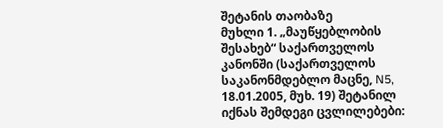შეტანის თაობაზე
მუხლი 1. „მაუწყებლობის შესახებ“ საქართველოს კანონში (საქართველოს საკანონმდებლო მაცნე, N5, 18.01.2005, მუხ. 19) შეტანილ იქნას შემდეგი ცვლილებები: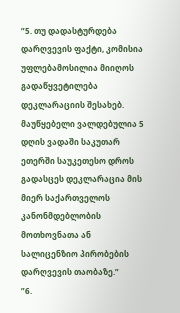”5. თუ დადასტურდება დარღვევის ფაქტი, კომისია უფლებამოსილია მიიღოს გადაწყვეტილება დეკლარაციის შესახებ. მაუწყებელი ვალდებულია 5 დღის ვადაში საკუთარ ეთერში საუკეთესო დროს გადასცეს დეკლარაცია მის მიერ საქართველოს კანონმდებლობის მოთხოვნათა ან სალიცენზიო პირობების დარღვევის თაობაზე.”
”6.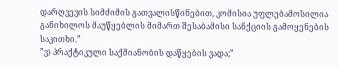დარღვევის სიმძიმის გათვალისწინებით, კომისია უფლებამოსილია განიხილოს მაუწყებლის მიმართ შესაბამისი სანქციის გამოყენების საკითხი.”
”ვ) პრაქტიკული საქმიანობის დაწყების ვადა;”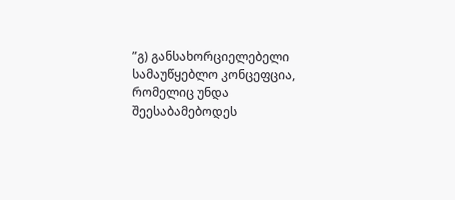”გ) განსახორციელებელი სამაუწყებლო კონცეფცია, რომელიც უნდა შეესაბამებოდეს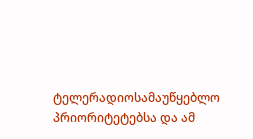ტელერადიოსამაუწყებლო პრიორიტეტებსა და ამ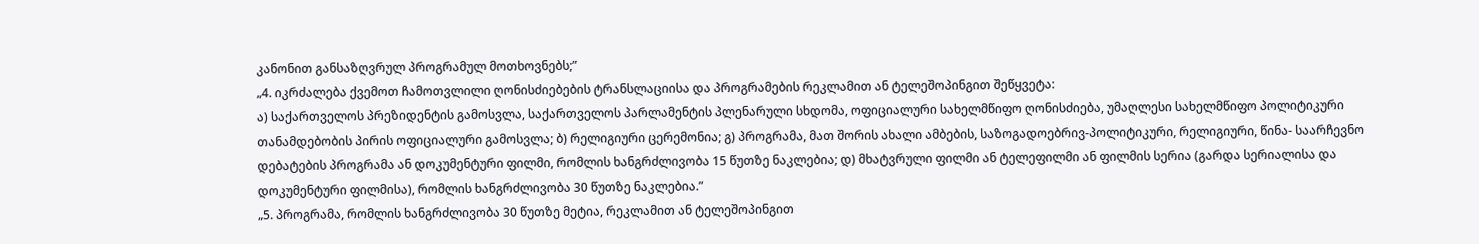კანონით განსაზღვრულ პროგრამულ მოთხოვნებს;”
„4. იკრძალება ქვემოთ ჩამოთვლილი ღონისძიებების ტრანსლაციისა და პროგრამების რეკლამით ან ტელეშოპინგით შეწყვეტა:
ა) საქართველოს პრეზიდენტის გამოსვლა, საქართველოს პარლამენტის პლენარული სხდომა, ოფიციალური სახელმწიფო ღონისძიება, უმაღლესი სახელმწიფო პოლიტიკური თანამდებობის პირის ოფიციალური გამოსვლა; ბ) რელიგიური ცერემონია; გ) პროგრამა, მათ შორის ახალი ამბების, საზოგადოებრივ-პოლიტიკური, რელიგიური, წინა- საარჩევნო დებატების პროგრამა ან დოკუმენტური ფილმი, რომლის ხანგრძლივობა 15 წუთზე ნაკლებია; დ) მხატვრული ფილმი ან ტელეფილმი ან ფილმის სერია (გარდა სერიალისა და დოკუმენტური ფილმისა), რომლის ხანგრძლივობა 30 წუთზე ნაკლებია.”
„5. პროგრამა, რომლის ხანგრძლივობა 30 წუთზე მეტია, რეკლამით ან ტელეშოპინგით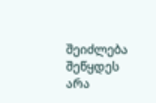შეიძლება შეწყდეს არა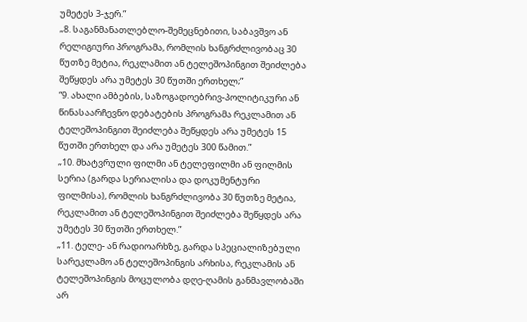უმეტეს 3-ჯერ.”
„8. საგანმანათლებლო-შემეცნებითი, საბავშვო ან რელიგიური პროგრამა, რომლის ხანგრძლივობაც 30 წუთზე მეტია, რეკლამით ან ტელეშოპინგით შეიძლება შეწყდეს არა უმეტეს 30 წუთში ერთხელ;”
“9. ახალი ამბების, საზოგადოებრივ-პოლიტიკური ან წინასაარჩევნო დებატების პროგრამა რეკლამით ან ტელეშოპინგით შეიძლება შეწყდეს არა უმეტეს 15 წუთში ერთხელ და არა უმეტეს 300 წამით.”
„10. მხატვრული ფილმი ან ტელეფილმი ან ფილმის სერია (გარდა სერიალისა და დოკუმენტური ფილმისა), რომლის ხანგრძლივობა 30 წუთზე მეტია, რეკლამით ან ტელეშოპინგით შეიძლება შეწყდეს არა უმეტეს 30 წუთში ერთხელ.”
„11. ტელე- ან რადიოარხზე, გარდა სპეციალიზებული სარეკლამო ან ტელეშოპინგის არხისა, რეკლამის ან ტელეშოპინგის მოცულობა დღე-ღამის განმავლობაში არ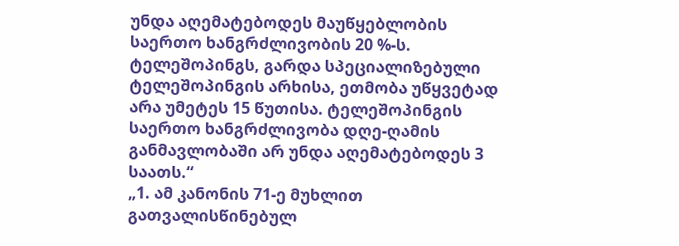უნდა აღემატებოდეს მაუწყებლობის საერთო ხანგრძლივობის 20 %-ს. ტელეშოპინგს, გარდა სპეციალიზებული ტელეშოპინგის არხისა, ეთმობა უწყვეტად არა უმეტეს 15 წუთისა. ტელეშოპინგის საერთო ხანგრძლივობა დღე-ღამის განმავლობაში არ უნდა აღემატებოდეს 3 საათს.“
„1. ამ კანონის 71-ე მუხლით გათვალისწინებულ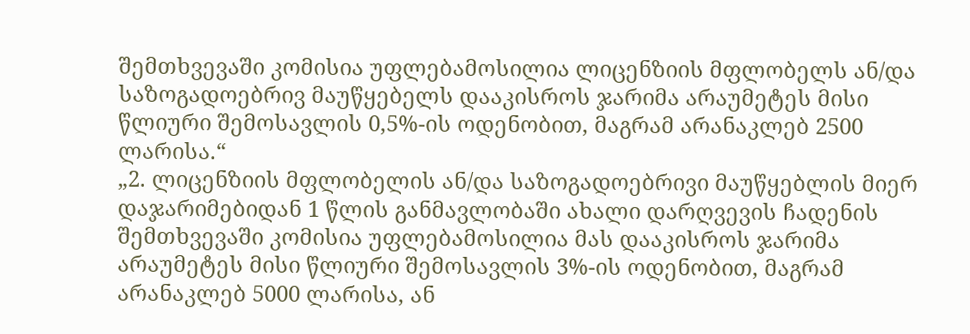შემთხვევაში კომისია უფლებამოსილია ლიცენზიის მფლობელს ან/და საზოგადოებრივ მაუწყებელს დააკისროს ჯარიმა არაუმეტეს მისი წლიური შემოსავლის 0,5%-ის ოდენობით, მაგრამ არანაკლებ 2500 ლარისა.“
„2. ლიცენზიის მფლობელის ან/და საზოგადოებრივი მაუწყებლის მიერ დაჯარიმებიდან 1 წლის განმავლობაში ახალი დარღვევის ჩადენის შემთხვევაში კომისია უფლებამოსილია მას დააკისროს ჯარიმა არაუმეტეს მისი წლიური შემოსავლის 3%-ის ოდენობით, მაგრამ არანაკლებ 5000 ლარისა, ან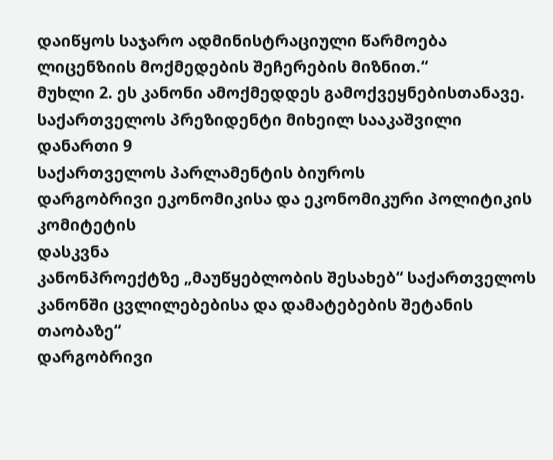დაიწყოს საჯარო ადმინისტრაციული წარმოება ლიცენზიის მოქმედების შეჩერების მიზნით.“
მუხლი 2. ეს კანონი ამოქმედდეს გამოქვეყნებისთანავე.
საქართველოს პრეზიდენტი მიხეილ სააკაშვილი
დანართი 9
საქართველოს პარლამენტის ბიუროს
დარგობრივი ეკონომიკისა და ეკონომიკური პოლიტიკის კომიტეტის
დასკვნა
კანონპროექტზე „მაუწყებლობის შესახებ“ საქართველოს კანონში ცვლილებებისა და დამატებების შეტანის თაობაზე“
დარგობრივი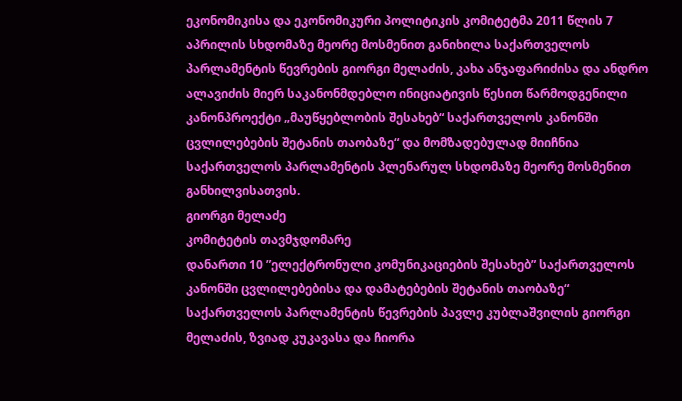ეკონომიკისა და ეკონომიკური პოლიტიკის კომიტეტმა 2011 წლის 7 აპრილის სხდომაზე მეორე მოსმენით განიხილა საქართველოს პარლამენტის წევრების გიორგი მელაძის, კახა ანჯაფარიძისა და ანდრო ალავიძის მიერ საკანონმდებლო ინიციატივის წესით წარმოდგენილი კანონპროექტი „მაუწყებლობის შესახებ“ საქართველოს კანონში ცვლილებების შეტანის თაობაზე“ და მომზადებულად მიიჩნია საქართველოს პარლამენტის პლენარულ სხდომაზე მეორე მოსმენით განხილვისათვის.
გიორგი მელაძე
კომიტეტის თავმჯდომარე
დანართი 10 ”ელექტრონული კომუნიკაციების შესახებ” საქართველოს კანონში ცვლილებებისა და დამატებების შეტანის თაობაზე“ საქართველოს პარლამენტის წევრების პავლე კუბლაშვილის გიორგი მელაძის, ზვიად კუკავასა და ჩიორა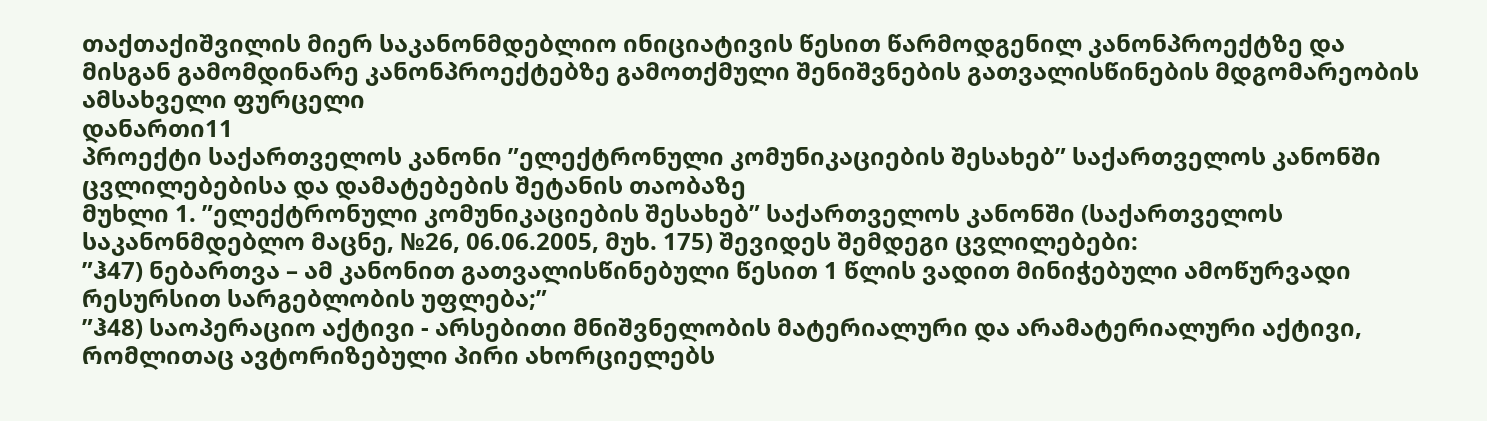თაქთაქიშვილის მიერ საკანონმდებლიო ინიციატივის წესით წარმოდგენილ კანონპროექტზე და მისგან გამომდინარე კანონპროექტებზე გამოთქმული შენიშვნების გათვალისწინების მდგომარეობის ამსახველი ფურცელი
დანართი11
პროექტი საქართველოს კანონი ”ელექტრონული კომუნიკაციების შესახებ” საქართველოს კანონში ცვლილებებისა და დამატებების შეტანის თაობაზე
მუხლი 1. ”ელექტრონული კომუნიკაციების შესახებ” საქართველოს კანონში (საქართველოს საკანონმდებლო მაცნე, №26, 06.06.2005, მუხ. 175) შევიდეს შემდეგი ცვლილებები:
”ჰ47) ნებართვა – ამ კანონით გათვალისწინებული წესით 1 წლის ვადით მინიჭებული ამოწურვადი რესურსით სარგებლობის უფლება;”
”ჰ48) საოპერაციო აქტივი - არსებითი მნიშვნელობის მატერიალური და არამატერიალური აქტივი, რომლითაც ავტორიზებული პირი ახორციელებს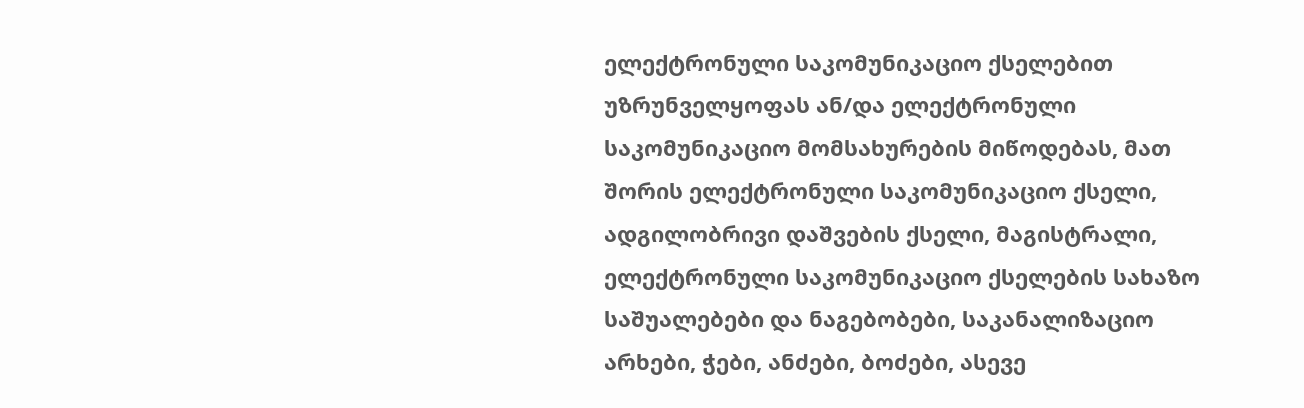ელექტრონული საკომუნიკაციო ქსელებით უზრუნველყოფას ან/და ელექტრონული საკომუნიკაციო მომსახურების მიწოდებას, მათ შორის ელექტრონული საკომუნიკაციო ქსელი, ადგილობრივი დაშვების ქსელი, მაგისტრალი, ელექტრონული საკომუნიკაციო ქსელების სახაზო საშუალებები და ნაგებობები, საკანალიზაციო არხები, ჭები, ანძები, ბოძები, ასევე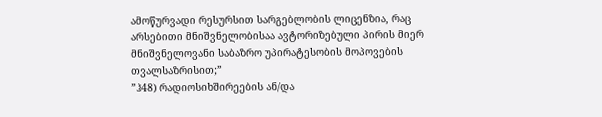ამოწურვადი რესურსით სარგებლობის ლიცენზია, რაც არსებითი მნიშვნელობისაა ავტორიზებული პირის მიერ მნიშვნელოვანი საბაზრო უპირატესობის მოპოვების თვალსაზრისით;”
”ჰ48) რადიოსიხშირეების ან/და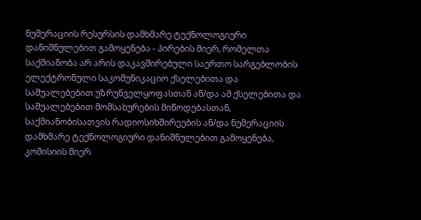ნუმერაციის რესურსის დამხმარე ტექნოლოგიური დანიშნულებით გამოყენება - პირების მიერ, რომელთა საქმიანობა არ არის დაკავშირებული საერთო სარგებლობის ელექტრონული საკომუნიკაციო ქსელებითა და საშუალებებით უზრუნველყოფასთან ან/და ამ ქსელებითა და საშუალებებით მომსახურების მიწოდებასთან, საქმიანობისათვის რადიოსიხშირეების ან/და ნუმერაციის დამხმარე ტექნოლოგიური დანიშნულებით გამოყენება, კომისიის მიერ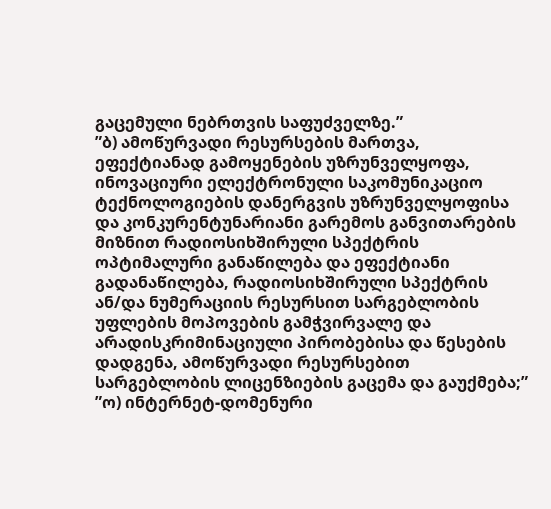გაცემული ნებრთვის საფუძველზე.”
”ბ) ამოწურვადი რესურსების მართვა, ეფექტიანად გამოყენების უზრუნველყოფა, ინოვაციური ელექტრონული საკომუნიკაციო ტექნოლოგიების დანერგვის უზრუნველყოფისა და კონკურენტუნარიანი გარემოს განვითარების მიზნით რადიოსიხშირული სპექტრის ოპტიმალური განაწილება და ეფექტიანი გადანაწილება, რადიოსიხშირული სპექტრის ან/და ნუმერაციის რესურსით სარგებლობის უფლების მოპოვების გამჭვირვალე და არადისკრიმინაციული პირობებისა და წესების დადგენა, ამოწურვადი რესურსებით სარგებლობის ლიცენზიების გაცემა და გაუქმება;”
”ო) ინტერნეტ-დომენური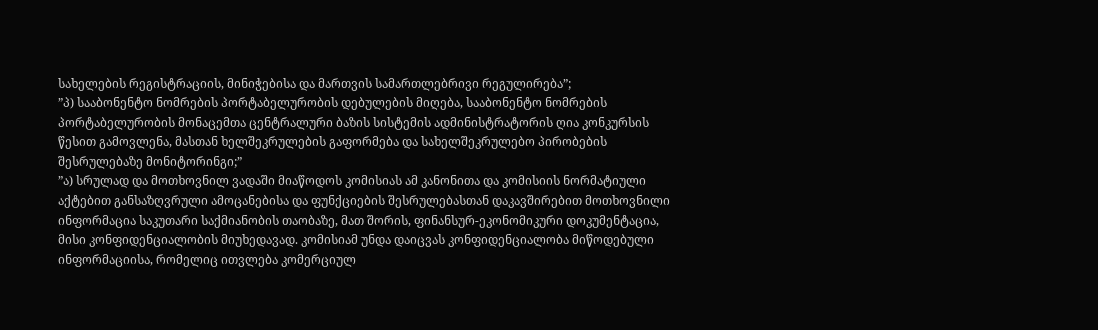სახელების რეგისტრაციის, მინიჭებისა და მართვის სამართლებრივი რეგულირება”;
”პ) სააბონენტო ნომრების პორტაბელურობის დებულების მიღება, სააბონენტო ნომრების პორტაბელურობის მონაცემთა ცენტრალური ბაზის სისტემის ადმინისტრატორის ღია კონკურსის წესით გამოვლენა, მასთან ხელშეკრულების გაფორმება და სახელშეკრულებო პირობების შესრულებაზე მონიტორინგი;”
”ა) სრულად და მოთხოვნილ ვადაში მიაწოდოს კომისიას ამ კანონითა და კომისიის ნორმატიული აქტებით განსაზღვრული ამოცანებისა და ფუნქციების შესრულებასთან დაკავშირებით მოთხოვნილი ინფორმაცია საკუთარი საქმიანობის თაობაზე, მათ შორის, ფინანსურ-ეკონომიკური დოკუმენტაცია, მისი კონფიდენციალობის მიუხედავად. კომისიამ უნდა დაიცვას კონფიდენციალობა მიწოდებული ინფორმაციისა, რომელიც ითვლება კომერციულ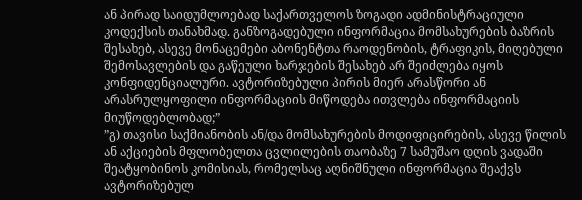ან პირად საიდუმლოებად საქართველოს ზოგადი ადმინისტრაციული კოდექსის თანახმად. განზოგადებული ინფორმაცია მომსახურების ბაზრის შესახებ, ასევე მონაცემები აბონენტთა რაოდენობის, ტრაფიკის, მიღებული შემოსავლების და გაწეული ხარჯების შესახებ არ შეიძლება იყოს კონფიდენციალური. ავტორიზებული პირის მიერ არასწორი ან არასრულყოფილი ინფორმაციის მიწოდება ითვლება ინფორმაციის მიუწოდებლობად;”
”გ) თავისი საქმიანობის ან/და მომსახურების მოდიფიცირების, ასევე წილის ან აქციების მფლობელთა ცვლილების თაობაზე 7 სამუშაო დღის ვადაში შეატყობინოს კომისიას, რომელსაც აღნიშნული ინფორმაცია შეაქვს ავტორიზებულ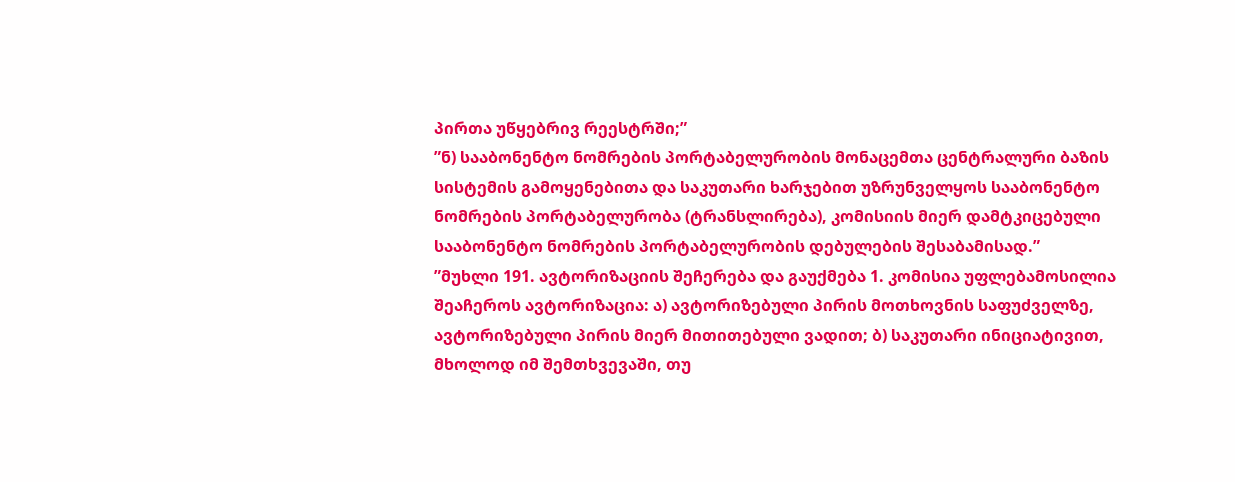პირთა უწყებრივ რეესტრში;”
”ნ) სააბონენტო ნომრების პორტაბელურობის მონაცემთა ცენტრალური ბაზის სისტემის გამოყენებითა და საკუთარი ხარჯებით უზრუნველყოს სააბონენტო ნომრების პორტაბელურობა (ტრანსლირება), კომისიის მიერ დამტკიცებული სააბონენტო ნომრების პორტაბელურობის დებულების შესაბამისად.”
”მუხლი 191. ავტორიზაციის შეჩერება და გაუქმება 1. კომისია უფლებამოსილია შეაჩეროს ავტორიზაცია: ა) ავტორიზებული პირის მოთხოვნის საფუძველზე, ავტორიზებული პირის მიერ მითითებული ვადით; ბ) საკუთარი ინიციატივით, მხოლოდ იმ შემთხვევაში, თუ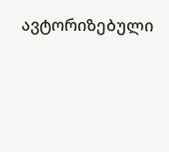ავტორიზებული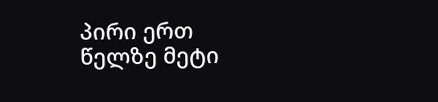პირი ერთ წელზე მეტი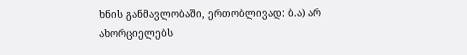ხნის განმავლობაში, ერთობლივად: ბ.ა) არ ახორციელებს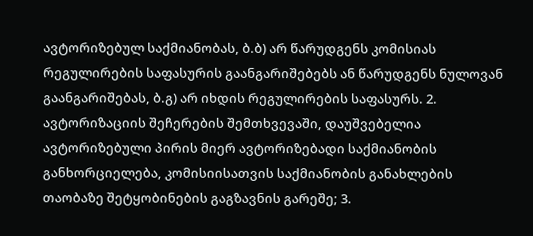ავტორიზებულ საქმიანობას, ბ.ბ) არ წარუდგენს კომისიას რეგულირების საფასურის გაანგარიშებებს ან წარუდგენს ნულოვან გაანგარიშებას, ბ.გ) არ იხდის რეგულირების საფასურს. 2. ავტორიზაციის შეჩერების შემთხვევაში, დაუშვებელია ავტორიზებული პირის მიერ ავტორიზებადი საქმიანობის განხორციელება, კომისიისათვის საქმიანობის განახლების თაობაზე შეტყობინების გაგზავნის გარეშე; 3.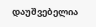დაუშვებელია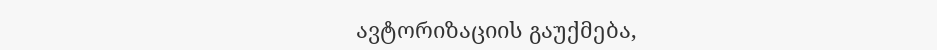ავტორიზაციის გაუქმება,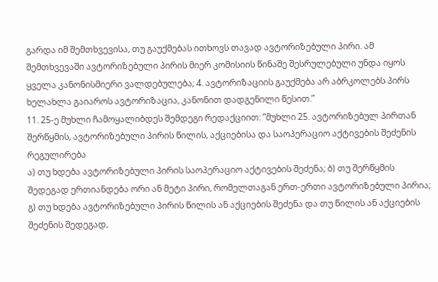გარდა იმ შემთხვევისა, თუ გაუქმებას ითხოვს თავად ავტორიზებული პირი. ამ შემთხვევაში ავტორიზებული პირის მიერ კომისიის წინაშე შესრულებული უნდა იყოს ყველა კანონისმიერი ვალდებულება; 4. ავტორიზაციის გაუქმება არ აბრკოლებს პირს ხელახლა გაიაროს ავტორიზაცია, კანონით დადგენილი წესით.”
11. 25-ე მუხლი ჩამოყალიბდეს შემდეგი რედაქციით: ”მუხლი 25. ავტორიზებულ პირთან შერწყმის, ავტორიზებული პირის წილის, აქციებისა და საოპერაციო აქტივების შეძენის რეგულირება
ა) თუ ხდება ავტორიზებული პირის საოპერაციო აქტივების შეძენა; ბ) თუ შერწყმის შედეგად ერთიანდება ორი ან მეტი პირი, რომელთაგან ერთ-ერთი ავტორიზებული პირია; გ) თუ ხდება ავტორიზებული პირის წილის ან აქციების შეძენა და თუ წილის ან აქციების შეძენის შედეგად,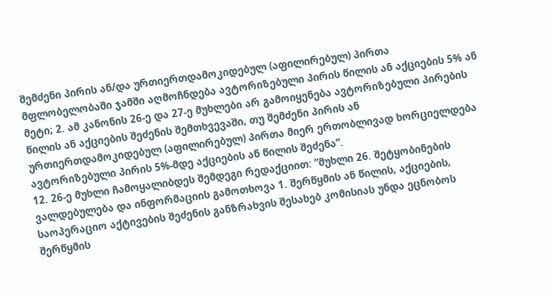შემძენი პირის ან/და ურთიერთდამოკიდებულ (აფილირებულ) პირთა მფლობელობაში ჯამში აღმოჩნდება ავტორიზებული პირის წილის ან აქციების 5% ან მეტი; 2. ამ კანონის 26-ე და 27-ე მუხლები არ გამოიყენება ავტორიზებული პირების წილის ან აქციების შეძენის შემთხვევაში, თუ შემძენი პირის ან ურთიერთდამოკიდებულ (აფილირებულ) პირთა მიერ ერთობლივად ხორციელდება ავტორიზებული პირის 5%-მდე აქციების ან წილის შეძენა”.
12. 26-ე მუხლი ჩამოყალიბდეს შემდეგი რედაქციით: ”მუხლი 26. შეტყობინების ვალდებულება და ინფორმაციის გამოთხოვა 1. შერწყმის ან წილის, აქციების, საოპერაციო აქტივების შეძენის განზრახვის შესახებ კომისიას უნდა ეცნობოს შერწყმის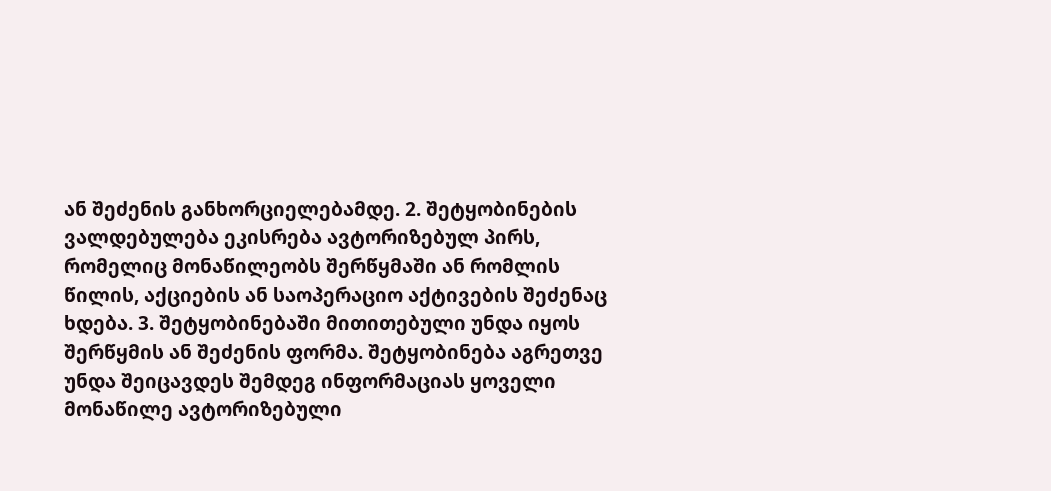ან შეძენის განხორციელებამდე. 2. შეტყობინების ვალდებულება ეკისრება ავტორიზებულ პირს, რომელიც მონაწილეობს შერწყმაში ან რომლის წილის, აქციების ან საოპერაციო აქტივების შეძენაც ხდება. 3. შეტყობინებაში მითითებული უნდა იყოს შერწყმის ან შეძენის ფორმა. შეტყობინება აგრეთვე უნდა შეიცავდეს შემდეგ ინფორმაციას ყოველი მონაწილე ავტორიზებული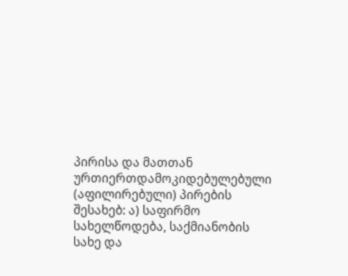პირისა და მათთან ურთიერთდამოკიდებულებული (აფილირებული) პირების შესახებ: ა) საფირმო სახელწოდება, საქმიანობის სახე და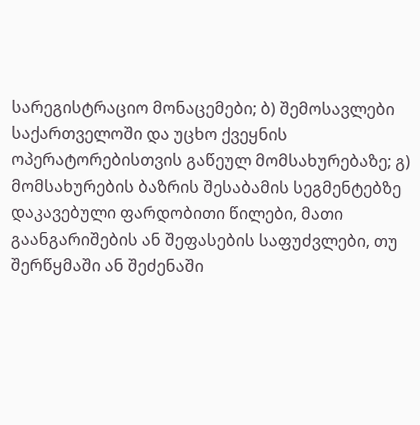სარეგისტრაციო მონაცემები; ბ) შემოსავლები საქართველოში და უცხო ქვეყნის ოპერატორებისთვის გაწეულ მომსახურებაზე; გ) მომსახურების ბაზრის შესაბამის სეგმენტებზე დაკავებული ფარდობითი წილები, მათი გაანგარიშების ან შეფასების საფუძვლები, თუ შერწყმაში ან შეძენაში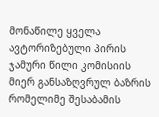მონაწილე ყველა ავტორიზებული პირის ჯამური წილი კომისიის მიერ განსაზღვრულ ბაზრის რომელიმე შესაბამის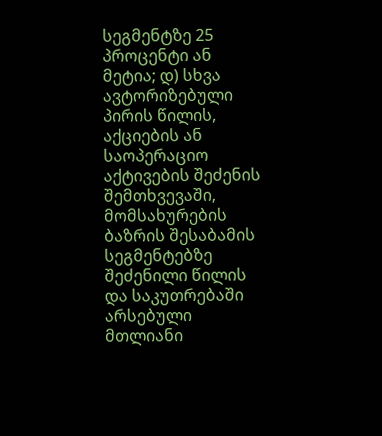სეგმენტზე 25 პროცენტი ან მეტია; დ) სხვა ავტორიზებული პირის წილის, აქციების ან საოპერაციო აქტივების შეძენის შემთხვევაში, მომსახურების ბაზრის შესაბამის სეგმენტებზე შეძენილი წილის და საკუთრებაში არსებული მთლიანი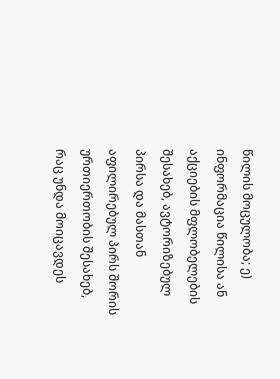წილის მოცულობა; ე) ინფორმაცია წილისა ან აქციების მფლობელების შესახებ, ავტორიზებულ პირსა და მასთან აფილირებულ პირს შორის ურთიერთობის შესახებ, რაც უნდა მოიცავდეს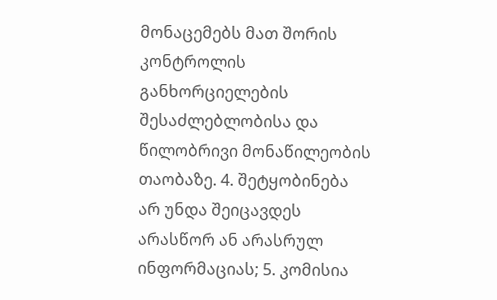მონაცემებს მათ შორის კონტროლის განხორციელების შესაძლებლობისა და წილობრივი მონაწილეობის თაობაზე. 4. შეტყობინება არ უნდა შეიცავდეს არასწორ ან არასრულ ინფორმაციას; 5. კომისია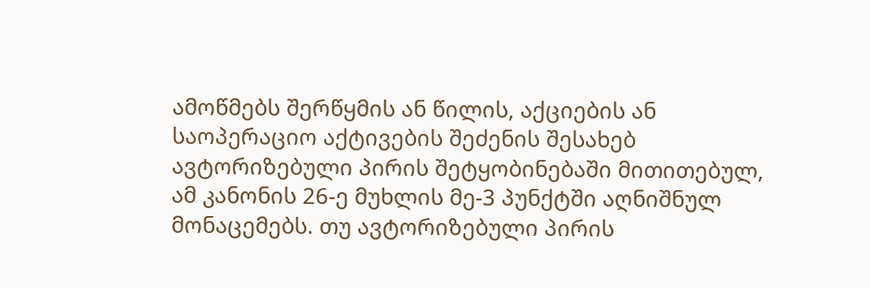ამოწმებს შერწყმის ან წილის, აქციების ან საოპერაციო აქტივების შეძენის შესახებ ავტორიზებული პირის შეტყობინებაში მითითებულ, ამ კანონის 26-ე მუხლის მე-3 პუნქტში აღნიშნულ მონაცემებს. თუ ავტორიზებული პირის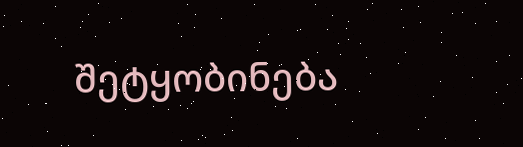შეტყობინება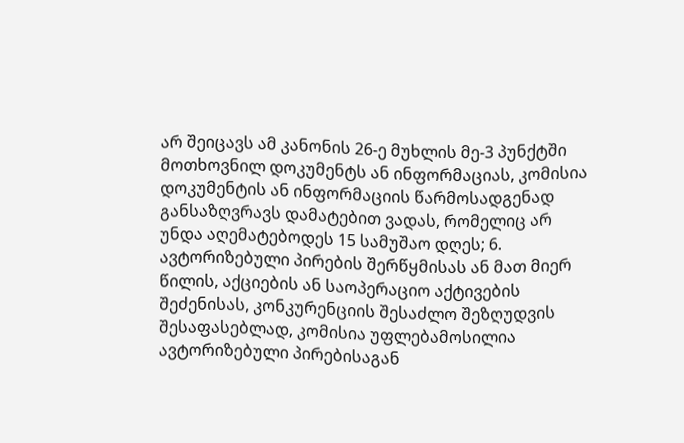არ შეიცავს ამ კანონის 26-ე მუხლის მე-3 პუნქტში მოთხოვნილ დოკუმენტს ან ინფორმაციას, კომისია დოკუმენტის ან ინფორმაციის წარმოსადგენად განსაზღვრავს დამატებით ვადას, რომელიც არ უნდა აღემატებოდეს 15 სამუშაო დღეს; 6. ავტორიზებული პირების შერწყმისას ან მათ მიერ წილის, აქციების ან საოპერაციო აქტივების შეძენისას, კონკურენციის შესაძლო შეზღუდვის შესაფასებლად, კომისია უფლებამოსილია ავტორიზებული პირებისაგან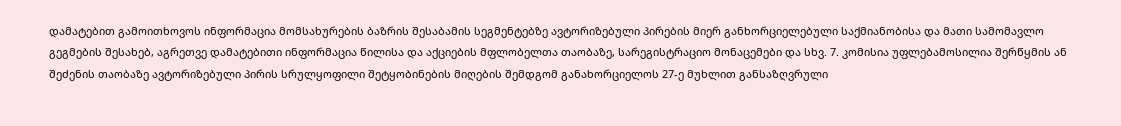დამატებით გამოითხოვოს ინფორმაცია მომსახურების ბაზრის შესაბამის სეგმენტებზე ავტორიზებული პირების მიერ განხორციელებული საქმიანობისა და მათი სამომავლო გეგმების შესახებ, აგრეთვე დამატებითი ინფორმაცია წილისა და აქციების მფლობელთა თაობაზე, სარეგისტრაციო მონაცემები და სხვ. 7. კომისია უფლებამოსილია შერწყმის ან შეძენის თაობაზე ავტორიზებული პირის სრულყოფილი შეტყობინების მიღების შემდგომ განახორციელოს 27-ე მუხლით განსაზღვრული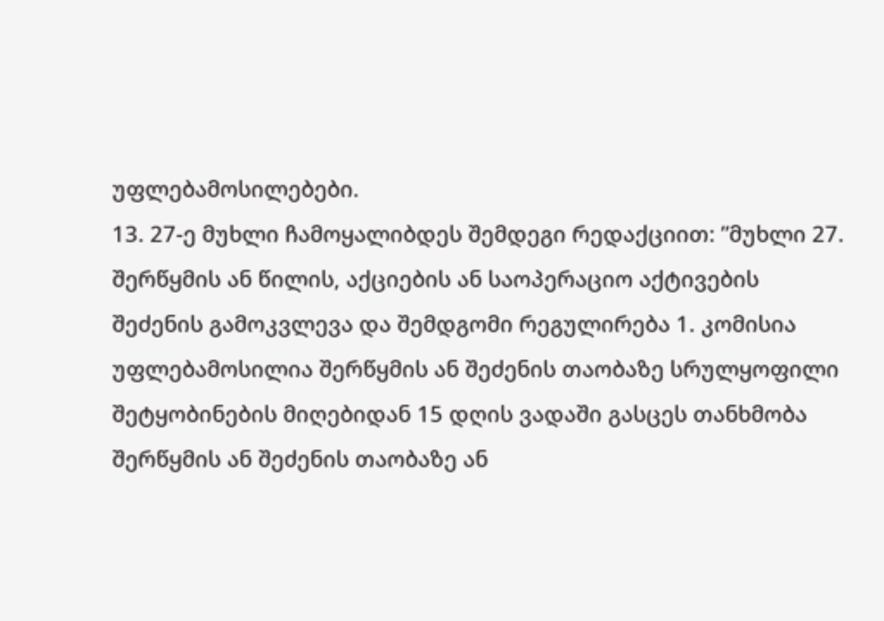უფლებამოსილებები.
13. 27-ე მუხლი ჩამოყალიბდეს შემდეგი რედაქციით: ”მუხლი 27. შერწყმის ან წილის, აქციების ან საოპერაციო აქტივების შეძენის გამოკვლევა და შემდგომი რეგულირება 1. კომისია უფლებამოსილია შერწყმის ან შეძენის თაობაზე სრულყოფილი შეტყობინების მიღებიდან 15 დღის ვადაში გასცეს თანხმობა შერწყმის ან შეძენის თაობაზე ან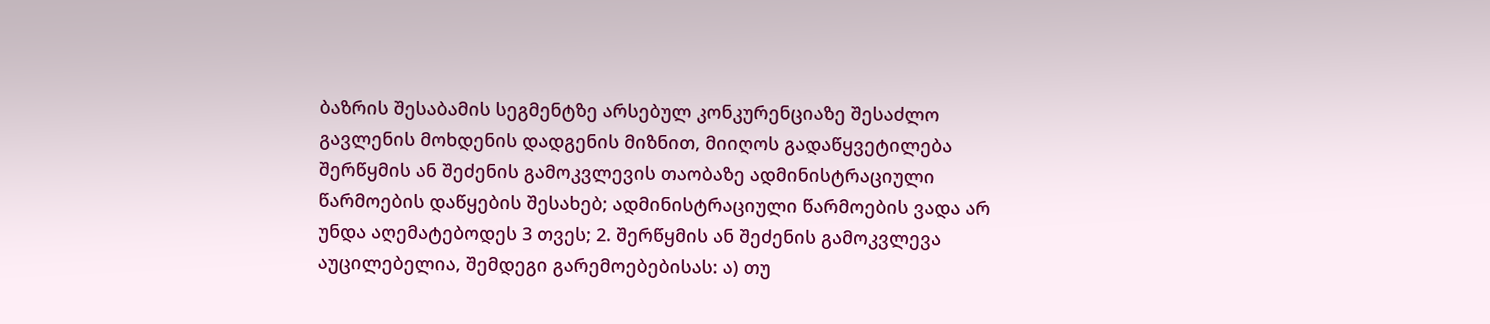ბაზრის შესაბამის სეგმენტზე არსებულ კონკურენციაზე შესაძლო გავლენის მოხდენის დადგენის მიზნით, მიიღოს გადაწყვეტილება შერწყმის ან შეძენის გამოკვლევის თაობაზე ადმინისტრაციული წარმოების დაწყების შესახებ; ადმინისტრაციული წარმოების ვადა არ უნდა აღემატებოდეს 3 თვეს; 2. შერწყმის ან შეძენის გამოკვლევა აუცილებელია, შემდეგი გარემოებებისას: ა) თუ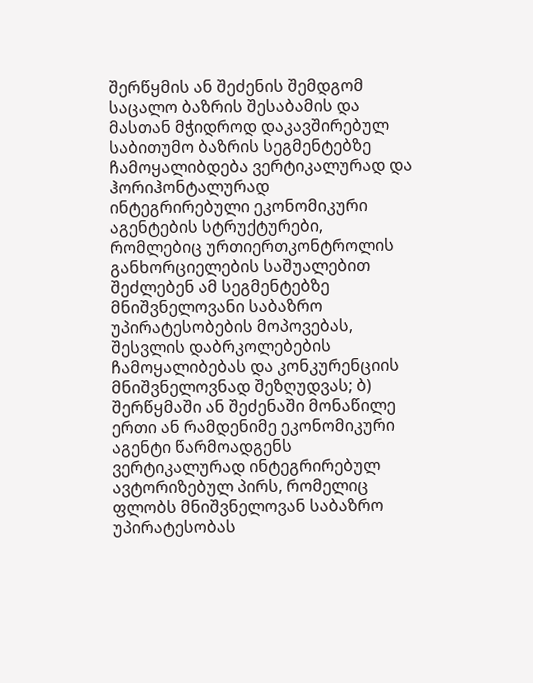შერწყმის ან შეძენის შემდგომ საცალო ბაზრის შესაბამის და მასთან მჭიდროდ დაკავშირებულ საბითუმო ბაზრის სეგმენტებზე ჩამოყალიბდება ვერტიკალურად და ჰორიჰონტალურად ინტეგრირებული ეკონომიკური აგენტების სტრუქტურები, რომლებიც ურთიერთკონტროლის განხორციელების საშუალებით შეძლებენ ამ სეგმენტებზე მნიშვნელოვანი საბაზრო უპირატესობების მოპოვებას, შესვლის დაბრკოლებების ჩამოყალიბებას და კონკურენციის მნიშვნელოვნად შეზღუდვას; ბ) შერწყმაში ან შეძენაში მონაწილე ერთი ან რამდენიმე ეკონომიკური აგენტი წარმოადგენს ვერტიკალურად ინტეგრირებულ ავტორიზებულ პირს, რომელიც ფლობს მნიშვნელოვან საბაზრო უპირატესობას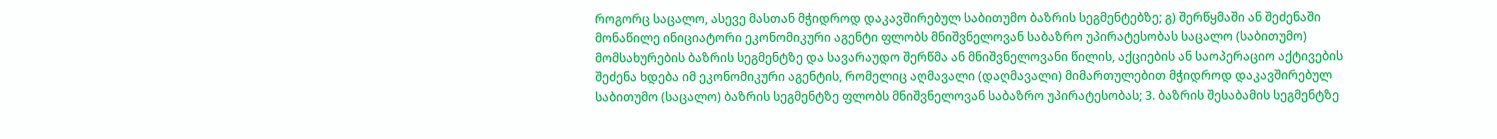როგორც საცალო, ასევე მასთან მჭიდროდ დაკავშირებულ საბითუმო ბაზრის სეგმენტებზე; გ) შერწყმაში ან შეძენაში მონაწილე ინიციატორი ეკონომიკური აგენტი ფლობს მნიშვნელოვან საბაზრო უპირატესობას საცალო (საბითუმო) მომსახურების ბაზრის სეგმენტზე და სავარაუდო შერწმა ან მნიშვნელოვანი წილის, აქციების ან საოპერაციო აქტივების შეძენა ხდება იმ ეკონომიკური აგენტის, რომელიც აღმავალი (დაღმავალი) მიმართულებით მჭიდროდ დაკავშირებულ საბითუმო (საცალო) ბაზრის სეგმენტზე ფლობს მნიშვნელოვან საბაზრო უპირატესობას; 3. ბაზრის შესაბამის სეგმენტზე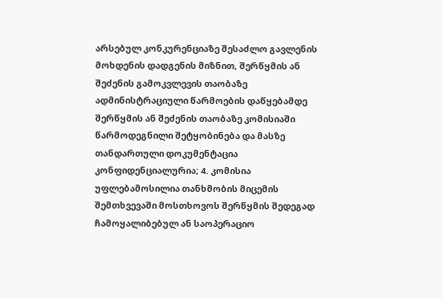არსებულ კონკურენციაზე შესაძლო გავლენის მოხდენის დადგენის მიზნით, შერწყმის ან შეძენის გამოკვლევის თაობაზე ადმინისტრაციული წარმოების დაწყებამდე შერწყმის ან შეძენის თაობაზე კომისიაში წარმოდეგნილი შეტყობინება და მასზე თანდართული დოკუმენტაცია კონფიდენციალურია; 4. კომისია უფლებამოსილია თანხმობის მიცემის შემთხვევაში მოსთხოვოს შერწყმის შედეგად ჩამოყალიბებულ ან საოპერაციო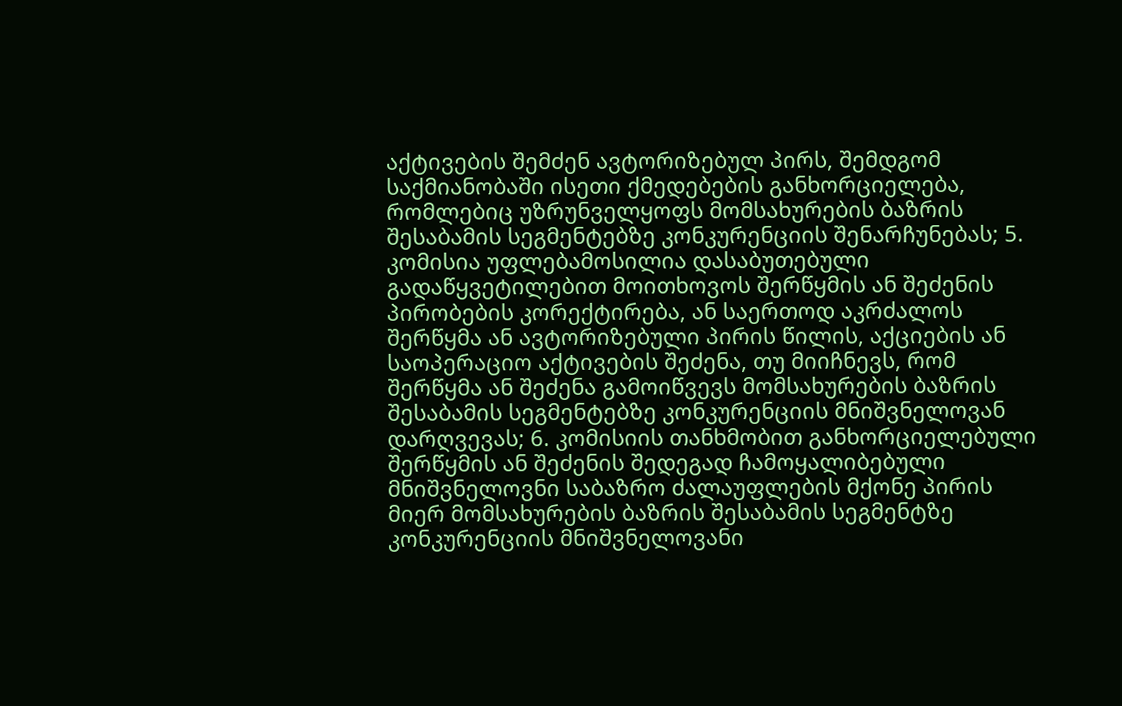აქტივების შემძენ ავტორიზებულ პირს, შემდგომ საქმიანობაში ისეთი ქმედებების განხორციელება, რომლებიც უზრუნველყოფს მომსახურების ბაზრის შესაბამის სეგმენტებზე კონკურენციის შენარჩუნებას; 5. კომისია უფლებამოსილია დასაბუთებული გადაწყვეტილებით მოითხოვოს შერწყმის ან შეძენის პირობების კორექტირება, ან საერთოდ აკრძალოს შერწყმა ან ავტორიზებული პირის წილის, აქციების ან საოპერაციო აქტივების შეძენა, თუ მიიჩნევს, რომ შერწყმა ან შეძენა გამოიწვევს მომსახურების ბაზრის შესაბამის სეგმენტებზე კონკურენციის მნიშვნელოვან დარღვევას; 6. კომისიის თანხმობით განხორციელებული შერწყმის ან შეძენის შედეგად ჩამოყალიბებული მნიშვნელოვნი საბაზრო ძალაუფლების მქონე პირის მიერ მომსახურების ბაზრის შესაბამის სეგმენტზე კონკურენციის მნიშვნელოვანი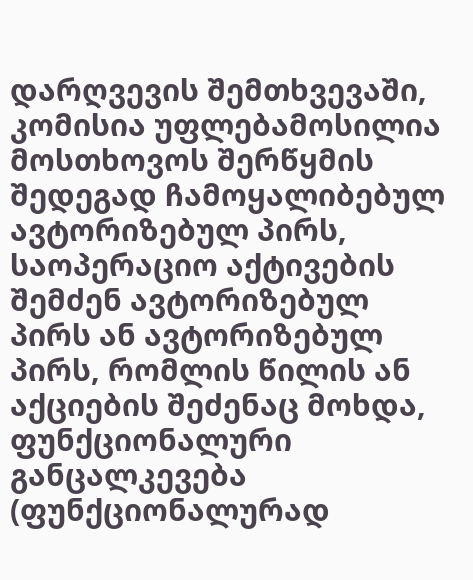დარღვევის შემთხვევაში, კომისია უფლებამოსილია მოსთხოვოს შერწყმის შედეგად ჩამოყალიბებულ ავტორიზებულ პირს, საოპერაციო აქტივების შემძენ ავტორიზებულ პირს ან ავტორიზებულ პირს, რომლის წილის ან აქციების შეძენაც მოხდა, ფუნქციონალური განცალკევება (ფუნქციონალურად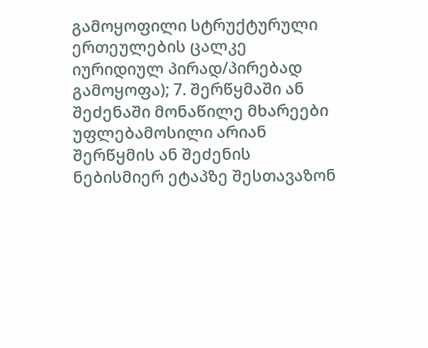გამოყოფილი სტრუქტურული ერთეულების ცალკე იურიდიულ პირად/პირებად გამოყოფა); 7. შერწყმაში ან შეძენაში მონაწილე მხარეები უფლებამოსილი არიან შერწყმის ან შეძენის ნებისმიერ ეტაპზე შესთავაზონ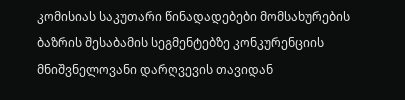კომისიას საკუთარი წინადადებები მომსახურების ბაზრის შესაბამის სეგმენტებზე კონკურენციის მნიშვნელოვანი დარღვევის თავიდან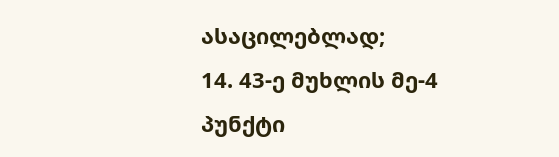ასაცილებლად;
14. 43-ე მუხლის მე-4 პუნქტი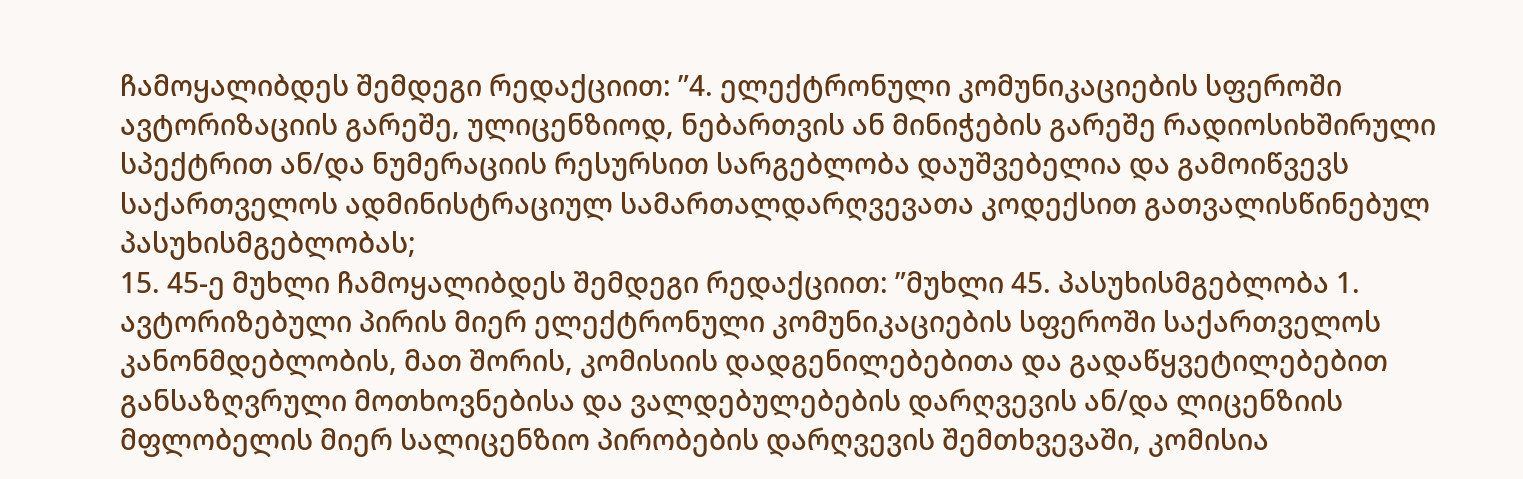ჩამოყალიბდეს შემდეგი რედაქციით: ”4. ელექტრონული კომუნიკაციების სფეროში ავტორიზაციის გარეშე, ულიცენზიოდ, ნებართვის ან მინიჭების გარეშე რადიოსიხშირული სპექტრით ან/და ნუმერაციის რესურსით სარგებლობა დაუშვებელია და გამოიწვევს საქართველოს ადმინისტრაციულ სამართალდარღვევათა კოდექსით გათვალისწინებულ პასუხისმგებლობას;
15. 45-ე მუხლი ჩამოყალიბდეს შემდეგი რედაქციით: ”მუხლი 45. პასუხისმგებლობა 1. ავტორიზებული პირის მიერ ელექტრონული კომუნიკაციების სფეროში საქართველოს კანონმდებლობის, მათ შორის, კომისიის დადგენილებებითა და გადაწყვეტილებებით განსაზღვრული მოთხოვნებისა და ვალდებულებების დარღვევის ან/და ლიცენზიის მფლობელის მიერ სალიცენზიო პირობების დარღვევის შემთხვევაში, კომისია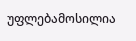უფლებამოსილია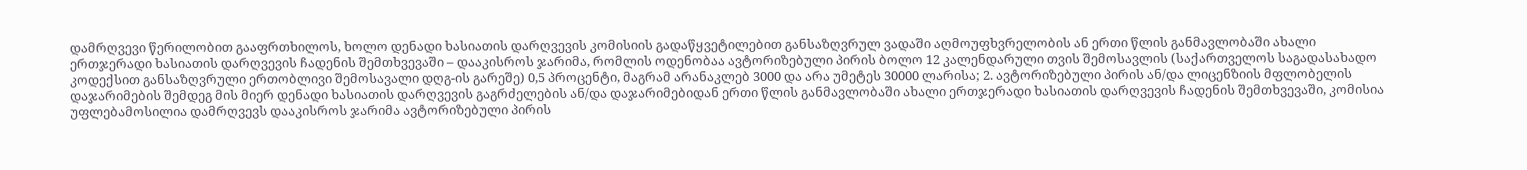დამრღვევი წერილობით გააფრთხილოს, ხოლო დენადი ხასიათის დარღვევის კომისიის გადაწყვეტილებით განსაზღვრულ ვადაში აღმოუფხვრელობის ან ერთი წლის განმავლობაში ახალი ერთჯერადი ხასიათის დარღვევის ჩადენის შემთხვევაში – დააკისროს ჯარიმა, რომლის ოდენობაა ავტორიზებული პირის ბოლო 12 კალენდარული თვის შემოსავლის (საქართველოს საგადასახადო კოდექსით განსაზღვრული ერთობლივი შემოსავალი დღგ-ის გარეშე) 0,5 პროცენტი, მაგრამ არანაკლებ 3000 და არა უმეტეს 30000 ლარისა; 2. ავტორიზებული პირის ან/და ლიცენზიის მფლობელის დაჯარიმების შემდეგ მის მიერ დენადი ხასიათის დარღვევის გაგრძელების ან/და დაჯარიმებიდან ერთი წლის განმავლობაში ახალი ერთჯერადი ხასიათის დარღვევის ჩადენის შემთხვევაში, კომისია უფლებამოსილია დამრღვევს დააკისროს ჯარიმა ავტორიზებული პირის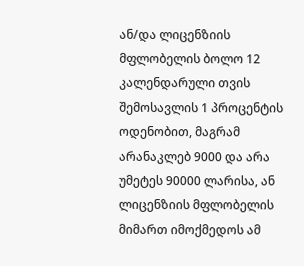ან/და ლიცენზიის მფლობელის ბოლო 12 კალენდარული თვის შემოსავლის 1 პროცენტის ოდენობით, მაგრამ არანაკლებ 9000 და არა უმეტეს 90000 ლარისა, ან ლიცენზიის მფლობელის მიმართ იმოქმედოს ამ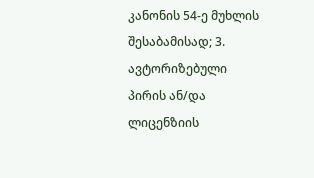კანონის 54-ე მუხლის შესაბამისად; 3. ავტორიზებული პირის ან/და ლიცენზიის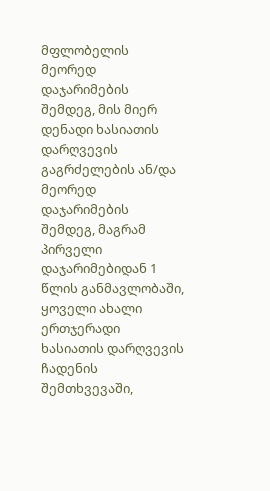მფლობელის მეორედ დაჯარიმების შემდეგ, მის მიერ დენადი ხასიათის დარღვევის გაგრძელების ან/და მეორედ დაჯარიმების შემდეგ, მაგრამ პირველი დაჯარიმებიდან 1 წლის განმავლობაში, ყოველი ახალი ერთჯერადი ხასიათის დარღვევის ჩადენის შემთხვევაში,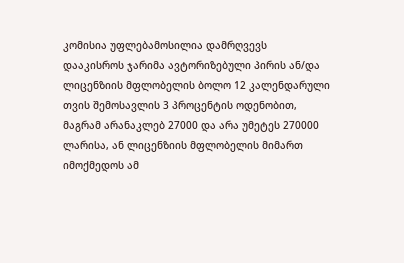კომისია უფლებამოსილია დამრღვევს დააკისროს ჯარიმა ავტორიზებული პირის ან/და ლიცენზიის მფლობელის ბოლო 12 კალენდარული თვის შემოსავლის 3 პროცენტის ოდენობით, მაგრამ არანაკლებ 27000 და არა უმეტეს 270000 ლარისა, ან ლიცენზიის მფლობელის მიმართ იმოქმედოს ამ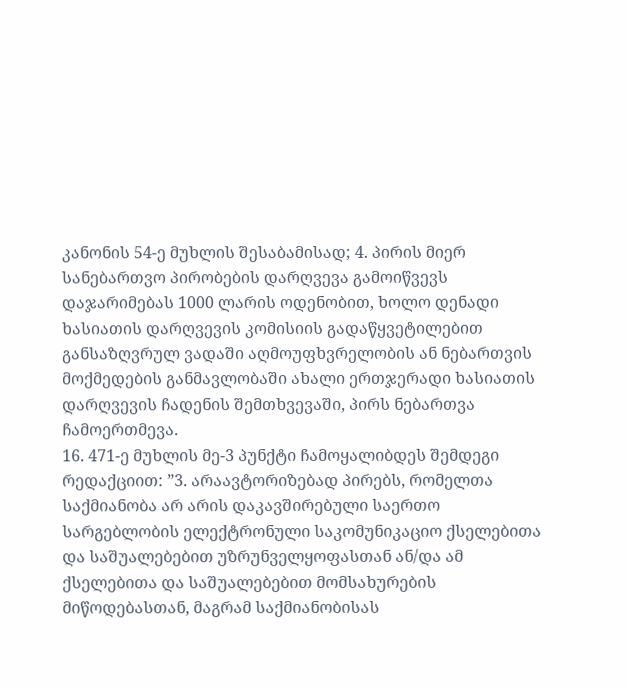კანონის 54-ე მუხლის შესაბამისად; 4. პირის მიერ სანებართვო პირობების დარღვევა გამოიწვევს დაჯარიმებას 1000 ლარის ოდენობით, ხოლო დენადი ხასიათის დარღვევის კომისიის გადაწყვეტილებით განსაზღვრულ ვადაში აღმოუფხვრელობის ან ნებართვის მოქმედების განმავლობაში ახალი ერთჯერადი ხასიათის დარღვევის ჩადენის შემთხვევაში, პირს ნებართვა ჩამოერთმევა.
16. 471-ე მუხლის მე-3 პუნქტი ჩამოყალიბდეს შემდეგი რედაქციით: ”3. არაავტორიზებად პირებს, რომელთა საქმიანობა არ არის დაკავშირებული საერთო სარგებლობის ელექტრონული საკომუნიკაციო ქსელებითა და საშუალებებით უზრუნველყოფასთან ან/და ამ ქსელებითა და საშუალებებით მომსახურების მიწოდებასთან, მაგრამ საქმიანობისას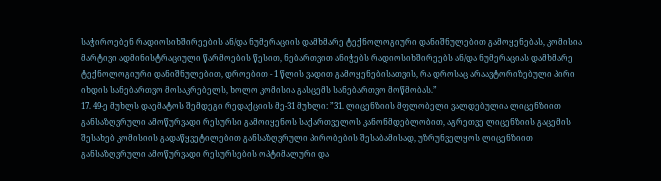საჭიროებენ რადიოსიხშირეების ან/და ნუმერაციის დამხმარე ტექნოლოგიური დანიშნულებით გამოყენებას, კომისია მარტივი ადმინისტრაციული წარმოების წესით, ნებართვით ანიჭებს რადიოსიხშირეებს ან/და ნუმერაციას დამხმარე ტექნოლოგიური დანიშნულებით, დროებით - 1 წლის ვადით გამოყენებისათვის, რა დროსაც არაავტორიზებული პირი იხდის სანებართვო მოსაკრებელს, ხოლო კომისია გასცემს სანებართვო მოწმობას.”
17. 49-ე მუხლს დაემატოს შემდეგი რედაქციის მე-31 მუხლი: ”31. ლიცენზიის მფლობელი ვალდებულია ლიცენზიით განსაზღვრული ამოწურვადი რესურსი გამოიყენოს საქართველოს კანონმდებლობით, აგრეთვე ლიცენზიის გაცემის შესახებ კომისიის გადაწყვეტილებით განსაზღვრული პირობების შესაბამისად, უზრუნველყოს ლიცენზიით განსაზღვრული ამოწურვადი რესურსების ოპტიმალური და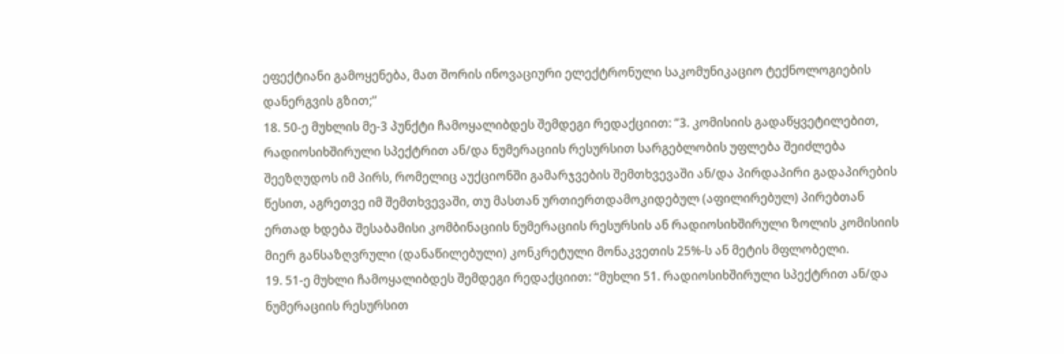ეფექტიანი გამოყენება, მათ შორის ინოვაციური ელექტრონული საკომუნიკაციო ტექნოლოგიების დანერგვის გზით;”
18. 50-ე მუხლის მე-3 პუნქტი ჩამოყალიბდეს შემდეგი რედაქციით: ”3. კომისიის გადაწყვეტილებით, რადიოსიხშირული სპექტრით ან/და ნუმერაციის რესურსით სარგებლობის უფლება შეიძლება შეეზღუდოს იმ პირს, რომელიც აუქციონში გამარჯვების შემთხვევაში ან/და პირდაპირი გადაპირების წესით, აგრეთვე იმ შემთხვევაში, თუ მასთან ურთიერთდამოკიდებულ (აფილირებულ) პირებთან ერთად ხდება შესაბამისი კომბინაციის ნუმერაციის რესურსის ან რადიოსიხშირული ზოლის კომისიის მიერ განსაზღვრული (დანაწილებული) კონკრეტული მონაკვეთის 25%-ს ან მეტის მფლობელი.
19. 51-ე მუხლი ჩამოყალიბდეს შემდეგი რედაქციით: “მუხლი 51. რადიოსიხშირული სპექტრით ან/და ნუმერაციის რესურსით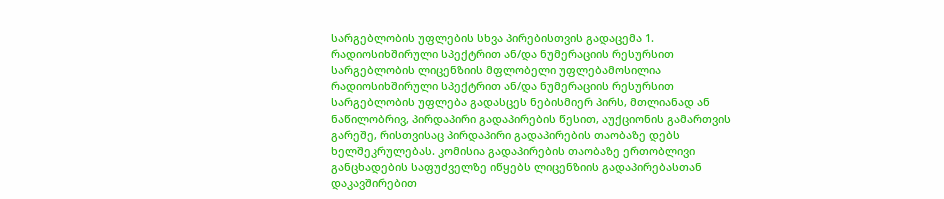სარგებლობის უფლების სხვა პირებისთვის გადაცემა 1. რადიოსიხშირული სპექტრით ან/და ნუმერაციის რესურსით სარგებლობის ლიცენზიის მფლობელი უფლებამოსილია რადიოსიხშირული სპექტრით ან/და ნუმერაციის რესურსით სარგებლობის უფლება გადასცეს ნებისმიერ პირს, მთლიანად ან ნაწილობრივ, პირდაპირი გადაპირების წესით, აუქციონის გამართვის გარეშე, რისთვისაც პირდაპირი გადაპირების თაობაზე დებს ხელშეკრულებას. კომისია გადაპირების თაობაზე ერთობლივი განცხადების საფუძველზე იწყებს ლიცენზიის გადაპირებასთან დაკავშირებით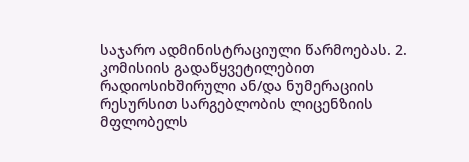საჯარო ადმინისტრაციული წარმოებას. 2. კომისიის გადაწყვეტილებით რადიოსიხშირული ან/და ნუმერაციის რესურსით სარგებლობის ლიცენზიის მფლობელს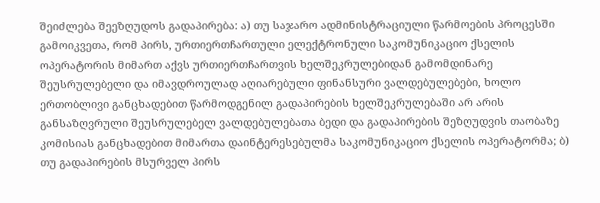შეიძლება შეეზღუდოს გადაპირება: ა) თუ საჯარო ადმინისტრაციული წარმოების პროცესში გამოიკვეთა, რომ პირს, ურთიერთჩართული ელექტრონული საკომუნიკაციო ქსელის ოპერატორის მიმართ აქვს ურთიერთჩართვის ხელშეკრულებიდან გამომდინარე შეუსრულებელი და იმავდროულად აღიარებული ფინანსური ვალდებულებები, ხოლო ერთობლივი განცხადებით წარმოდგენილ გადაპირების ხელშეკრულებაში არ არის განსაზღვრული შეუსრულებელ ვალდებულებათა ბედი და გადაპირების შეზღუდვის თაობაზე კომისიას განცხადებით მიმართა დაინტერესებულმა საკომუნიკაციო ქსელის ოპერატორმა; ბ) თუ გადაპირების მსურველ პირს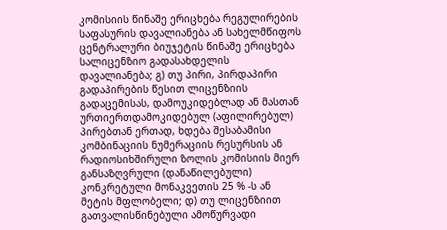კომისიის წინაშე ერიცხება რეგულირების საფასურის დავალიანება ან სახელმწიფოს ცენტრალური ბიუჯეტის წინაშე ერიცხება სალიცენზიო გადასახდელის დავალიანება; გ) თუ პირი, პირდაპირი გადაპირების წესით ლიცენზიის გადაცემისას, დამოუკიდებლად ან მასთან ურთიერთდამოკიდებულ (აფილირებულ) პირებთან ერთად, ხდება შესაბამისი კომბინაციის ნუმერაციის რესურსის ან რადიოსიხშირული ზოლის კომისიის მიერ განსაზღვრული (დანაწილებული) კონკრეტული მონაკვეთის 25 % -ს ან მეტის მფლობელი; დ) თუ ლიცენზიით გათვალისწინებული ამოწურვადი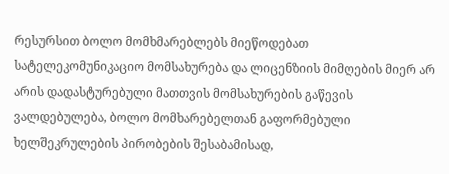რესურსით ბოლო მომხმარებლებს მიეწოდებათ სატელეკომუნიკაციო მომსახურება და ლიცენზიის მიმღების მიერ არ არის დადასტურებული მათთვის მომსახურების გაწევის ვალდებულება, ბოლო მომხარებელთან გაფორმებული ხელშეკრულების პირობების შესაბამისად,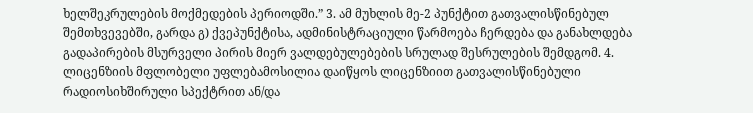ხელშეკრულების მოქმედების პერიოდში.” 3. ამ მუხლის მე-2 პუნქტით გათვალისწინებულ შემთხვევებში, გარდა გ) ქვეპუნქტისა, ადმინისტრაციული წარმოება ჩერდება და განახლდება გადაპირების მსურველი პირის მიერ ვალდებულებების სრულად შესრულების შემდგომ. 4. ლიცენზიის მფლობელი უფლებამოსილია დაიწყოს ლიცენზიით გათვალისწინებული რადიოსიხშირული სპექტრით ან/და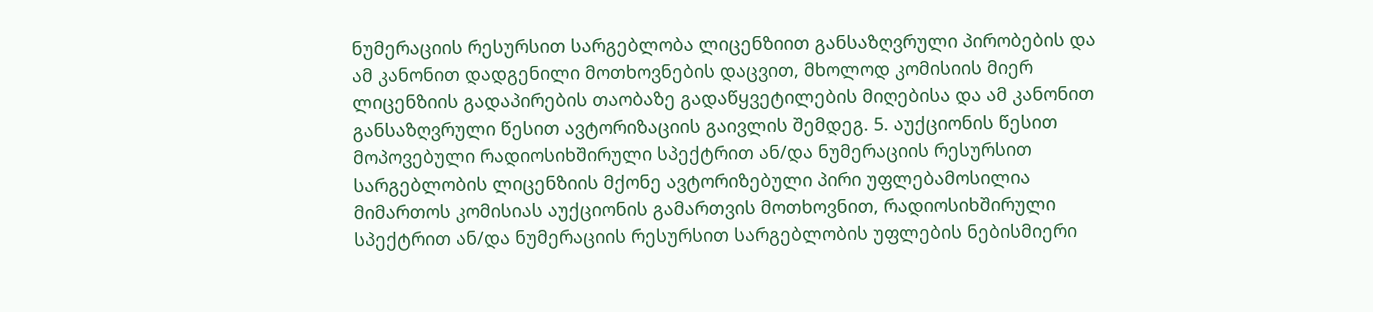ნუმერაციის რესურსით სარგებლობა ლიცენზიით განსაზღვრული პირობების და ამ კანონით დადგენილი მოთხოვნების დაცვით, მხოლოდ კომისიის მიერ ლიცენზიის გადაპირების თაობაზე გადაწყვეტილების მიღებისა და ამ კანონით განსაზღვრული წესით ავტორიზაციის გაივლის შემდეგ. 5. აუქციონის წესით მოპოვებული რადიოსიხშირული სპექტრით ან/და ნუმერაციის რესურსით სარგებლობის ლიცენზიის მქონე ავტორიზებული პირი უფლებამოსილია მიმართოს კომისიას აუქციონის გამართვის მოთხოვნით, რადიოსიხშირული სპექტრით ან/და ნუმერაციის რესურსით სარგებლობის უფლების ნებისმიერი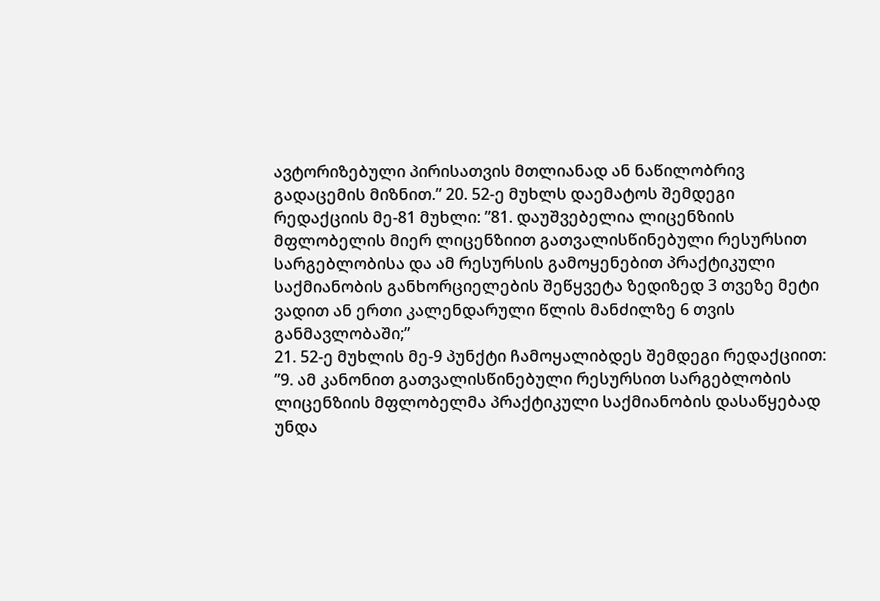ავტორიზებული პირისათვის მთლიანად ან ნაწილობრივ გადაცემის მიზნით.” 20. 52-ე მუხლს დაემატოს შემდეგი რედაქციის მე-81 მუხლი: ”81. დაუშვებელია ლიცენზიის მფლობელის მიერ ლიცენზიით გათვალისწინებული რესურსით სარგებლობისა და ამ რესურსის გამოყენებით პრაქტიკული საქმიანობის განხორციელების შეწყვეტა ზედიზედ 3 თვეზე მეტი ვადით ან ერთი კალენდარული წლის მანძილზე 6 თვის განმავლობაში;”
21. 52-ე მუხლის მე-9 პუნქტი ჩამოყალიბდეს შემდეგი რედაქციით: ”9. ამ კანონით გათვალისწინებული რესურსით სარგებლობის ლიცენზიის მფლობელმა პრაქტიკული საქმიანობის დასაწყებად უნდა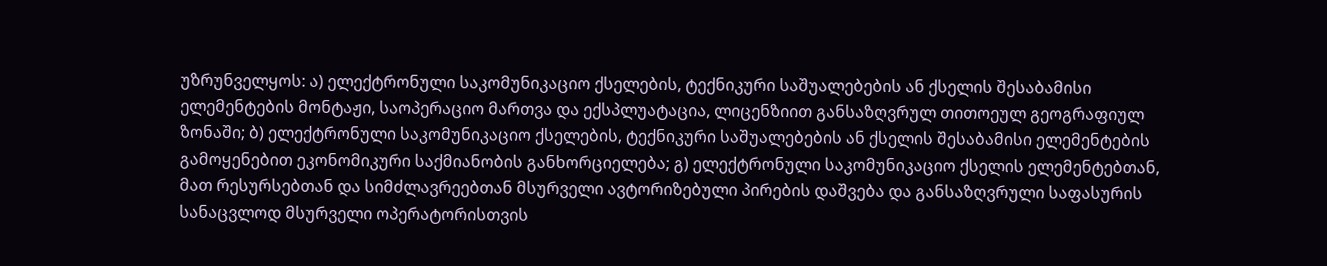უზრუნველყოს: ა) ელექტრონული საკომუნიკაციო ქსელების, ტექნიკური საშუალებების ან ქსელის შესაბამისი ელემენტების მონტაჟი, საოპერაციო მართვა და ექსპლუატაცია, ლიცენზიით განსაზღვრულ თითოეულ გეოგრაფიულ ზონაში; ბ) ელექტრონული საკომუნიკაციო ქსელების, ტექნიკური საშუალებების ან ქსელის შესაბამისი ელემენტების გამოყენებით ეკონომიკური საქმიანობის განხორციელება; გ) ელექტრონული საკომუნიკაციო ქსელის ელემენტებთან, მათ რესურსებთან და სიმძლავრეებთან მსურველი ავტორიზებული პირების დაშვება და განსაზღვრული საფასურის სანაცვლოდ მსურველი ოპერატორისთვის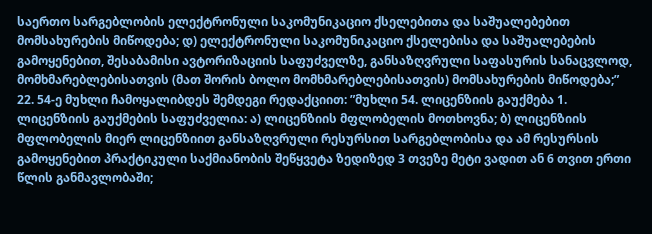საერთო სარგებლობის ელექტრონული საკომუნიკაციო ქსელებითა და საშუალებებით მომსახურების მიწოდება; დ) ელექტრონული საკომუნიკაციო ქსელებისა და საშუალებების გამოყენებით, შესაბამისი ავტორიზაციის საფუძველზე, განსაზღვრული საფასურის სანაცვლოდ, მომხმარებლებისათვის (მათ შორის ბოლო მომხმარებლებისათვის) მომსახურების მიწოდება;”
22. 54-ე მუხლი ჩამოყალიბდეს შემდეგი რედაქციით: ”მუხლი 54. ლიცენზიის გაუქმება 1. ლიცენზიის გაუქმების საფუძველია: ა) ლიცენზიის მფლობელის მოთხოვნა; ბ) ლიცენზიის მფლობელის მიერ ლიცენზიით განსაზღვრული რესურსით სარგებლობისა და ამ რესურსის გამოყენებით პრაქტიკული საქმიანობის შეწყვეტა ზედიზედ 3 თვეზე მეტი ვადით ან 6 თვით ერთი წლის განმავლობაში;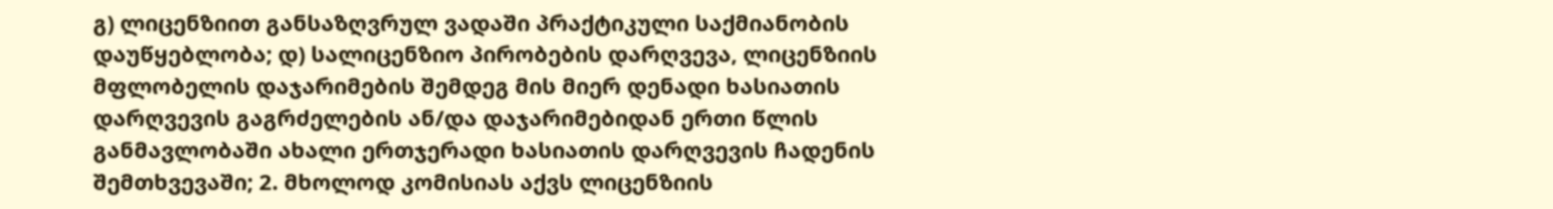გ) ლიცენზიით განსაზღვრულ ვადაში პრაქტიკული საქმიანობის დაუწყებლობა; დ) სალიცენზიო პირობების დარღვევა, ლიცენზიის მფლობელის დაჯარიმების შემდეგ მის მიერ დენადი ხასიათის დარღვევის გაგრძელების ან/და დაჯარიმებიდან ერთი წლის განმავლობაში ახალი ერთჯერადი ხასიათის დარღვევის ჩადენის შემთხვევაში; 2. მხოლოდ კომისიას აქვს ლიცენზიის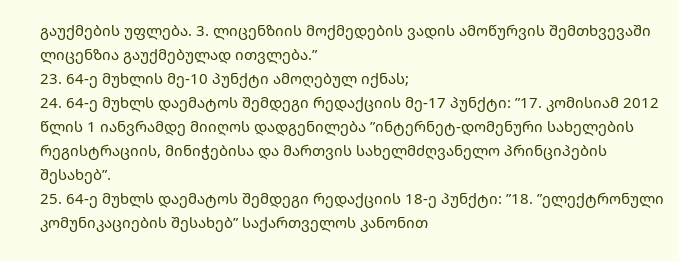გაუქმების უფლება. 3. ლიცენზიის მოქმედების ვადის ამოწურვის შემთხვევაში ლიცენზია გაუქმებულად ითვლება.”
23. 64-ე მუხლის მე-10 პუნქტი ამოღებულ იქნას;
24. 64-ე მუხლს დაემატოს შემდეგი რედაქციის მე-17 პუნქტი: ”17. კომისიამ 2012 წლის 1 იანვრამდე მიიღოს დადგენილება ”ინტერნეტ-დომენური სახელების რეგისტრაციის, მინიჭებისა და მართვის სახელმძღვანელო პრინციპების შესახებ”.
25. 64-ე მუხლს დაემატოს შემდეგი რედაქციის 18-ე პუნქტი: ”18. ”ელექტრონული კომუნიკაციების შესახებ” საქართველოს კანონით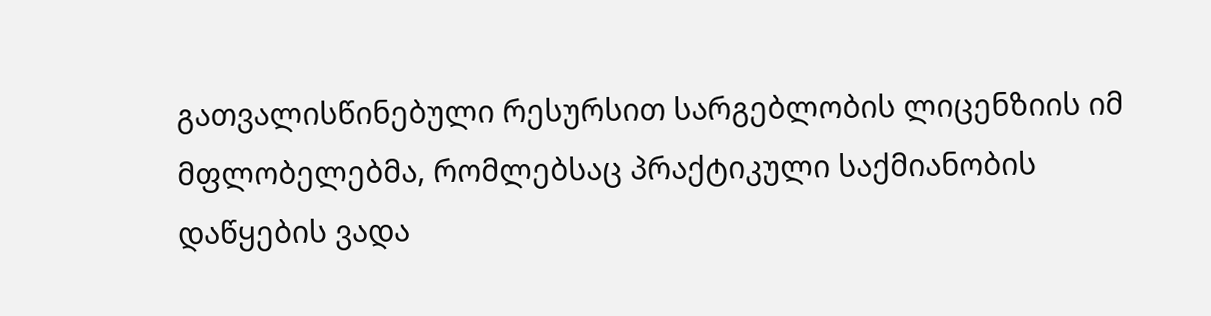გათვალისწინებული რესურსით სარგებლობის ლიცენზიის იმ მფლობელებმა, რომლებსაც პრაქტიკული საქმიანობის დაწყების ვადა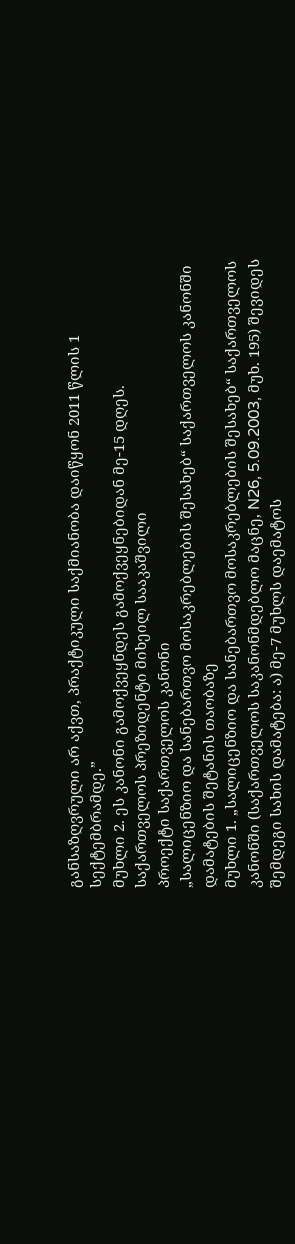განსაზღვრული არ აქვთ, პრაქტიკული საქმიანობა დაიწყონ 2011 წლის 1 სექტემბრამდე.”
მუხლი 2. ეს კანონი გამოქვეყნდეს გამოქვეყნებიდან მე-15 დღეს.
საქართველოს პრეზიდენტი მიხეილ სააკაშვილი
პროექტი საქართველოს კანონი
„სალიცენზიო და სანებართვო მოსაკრებლების შესახებ“ საქართველოს კანონში დამატების შეტანის თაობაზე
მუხლი 1. „სალიცენზიო და სანებართვო მოსაკრებლების შესახებ“ საქართველოს კანონში (საქართველოს საკანონმდებლო მაცნე, N26, 5.09.2003, მუხ. 195) შევიდეს შემდეგი სახის დამატება: ა) მე-7 მუხლს დაემატოს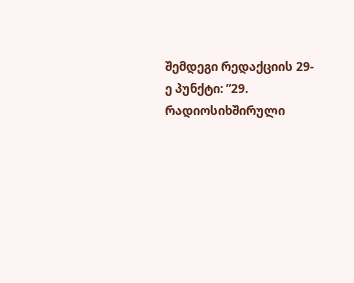შემდეგი რედაქციის 29-ე პუნქტი: ”29. რადიოსიხშირული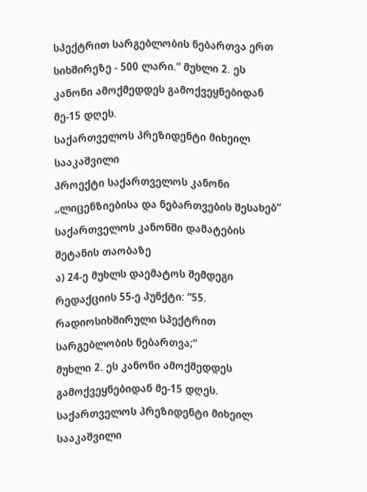სპექტრით სარგებლობის ნებართვა ერთ სიხშირეზე - 500 ლარი.” მუხლი 2. ეს კანონი ამოქმედდეს გამოქვეყნებიდან მე-15 დღეს.
საქართველოს პრეზიდენტი მიხეილ სააკაშვილი
პროექტი საქართველოს კანონი
„ლიცენზიებისა და ნებართვების შესახებ“ საქართველოს კანონში დამატების შეტანის თაობაზე
ა) 24-ე მუხლს დაემატოს შემდეგი რედაქციის 55-ე პუნქტი: ”55. რადიოსიხშირული სპექტრით სარგებლობის ნებართვა;”
მუხლი 2. ეს კანონი ამოქმედდეს გამოქვეყნებიდან მე-15 დღეს.
საქართველოს პრეზიდენტი მიხეილ სააკაშვილი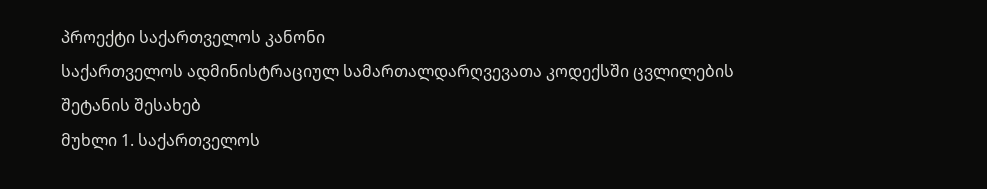პროექტი საქართველოს კანონი
საქართველოს ადმინისტრაციულ სამართალდარღვევათა კოდექსში ცვლილების შეტანის შესახებ
მუხლი 1. საქართველოს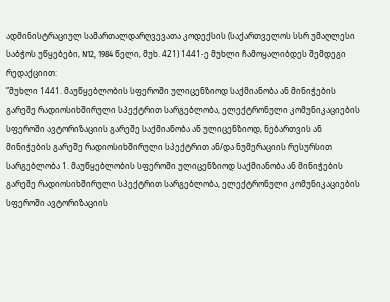ადმინისტრაციულ სამართალდარღვევათა კოდექსის (საქართველოს სსრ უმაღლესი საბჭოს უწყებები, N12, 1984 წელი, მუხ. 421) 1441-ე მუხლი ჩამოყალიბდეს შემდეგი რედაქციით:
”მუხლი 1441. მაუწყებლობის სფეროში ულიცენზიოდ საქმიანობა ან მინიჭების გარეშე რადიოსიხშირული სპექტრით სარგებლობა, ელექტრონული კომუნიკაციების სფეროში ავტორიზაციის გარეშე საქმიანობა ან ულიცენზიოდ, ნებართვის ან მინიჭების გარეშე რადიოსიხშირული სპექტრით ან/და ნუმერაციის რესურსით სარგებლობა 1. მაუწყებლობის სფეროში ულიცენზიოდ საქმიანობა ან მინიჭების გარეშე რადიოსიხშირული სპექტრით სარგებლობა, ელექტრონული კომუნიკაციების სფეროში ავტორიზაციის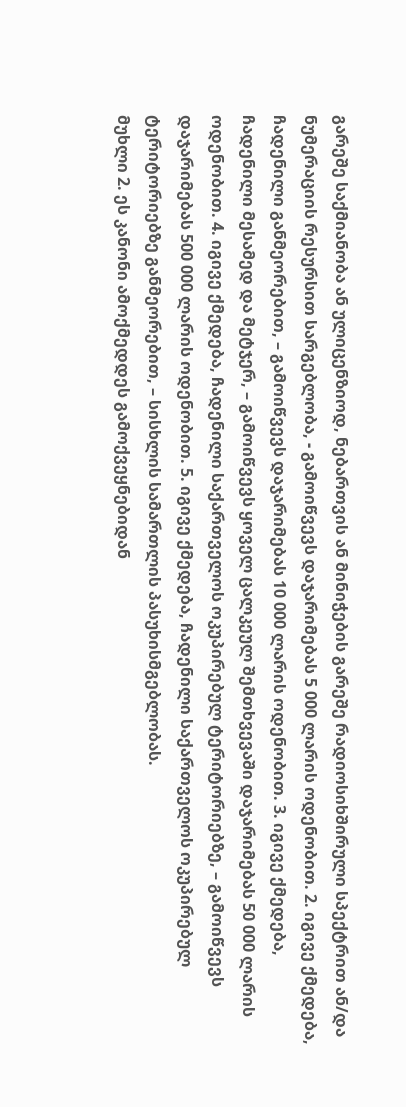გარეშე საქმიანობა ან ულიცენზიოდ, ნებართვის ან მინიჭების გარეშე რადიოსიხშირული სპექტრით ან/და ნუმერაციის რესურსით სარგებლობა, - გამოიწვევს დაჯარიმებას 5 000 ლარის ოდენობით. 2. იგივე ქმედება, ჩადენილი განმეორებით, – გამოიწვევს დაჯარიმებას 10 000 ლარის ოდენობით. 3. იგივე ქმედება, ჩადენილი მესამედ და მეტჯერ, – გამოიწვევს ყოველ ცალკეულ შემთხვევაში დაჯარიმებას 50 000 ლარის ოდენობით. 4. იგივე ქმედება, ჩადენილი საქართველოს ოკუპირებულ ტერიტორიებზე, – გამოიწვევს დაჯარიმებას 500 000 ლარის ოდენობით. 5. იგივე ქმედება, ჩადენილი საქართველოს ოკუპირებულ ტერიტორიებზე განმეორებით, – სისხლის სამართლის პასუხისმგებლობას.
მუხლი 2. ეს კანონი ამოქმედდეს გამოქვეყნებიდან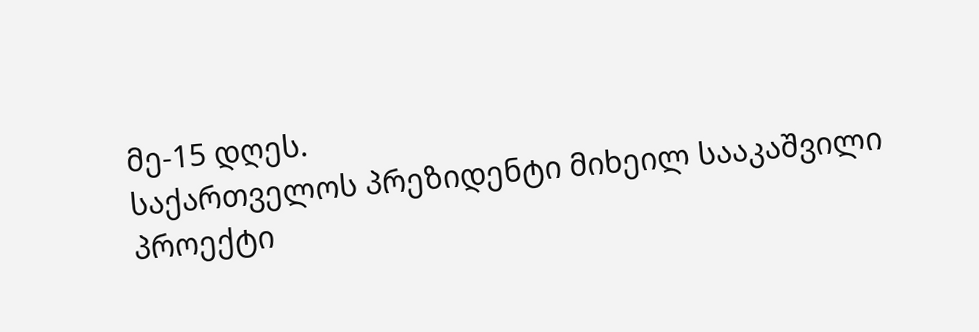მე-15 დღეს.
საქართველოს პრეზიდენტი მიხეილ სააკაშვილი
პროექტი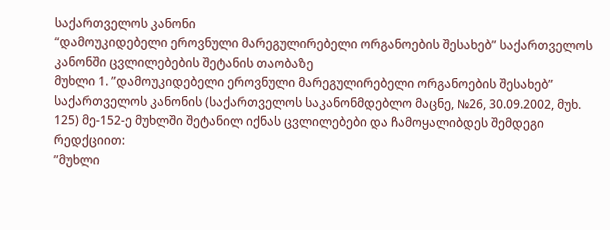საქართველოს კანონი
“დამოუკიდებელი ეროვნული მარეგულირებელი ორგანოების შესახებ” საქართველოს კანონში ცვლილებების შეტანის თაობაზე
მუხლი 1. ”დამოუკიდებელი ეროვნული მარეგულირებელი ორგანოების შესახებ” საქართველოს კანონის (საქართველოს საკანონმდებლო მაცნე, №26, 30.09.2002, მუხ. 125) მე-152-ე მუხლში შეტანილ იქნას ცვლილებები და ჩამოყალიბდეს შემდეგი რედქციით:
”მუხლი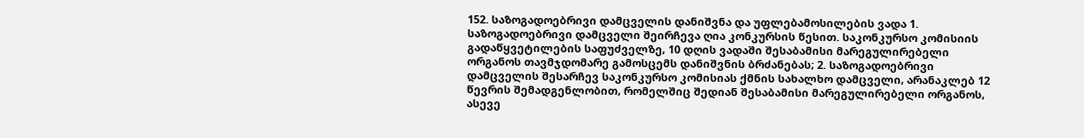152. საზოგადოებრივი დამცველის დანიშვნა და უფლებამოსილების ვადა 1. საზოგადოებრივი დამცველი შეირჩევა ღია კონკურსის წესით. საკონკურსო კომისიის გადაწყვეტილების საფუძველზე, 10 დღის ვადაში შესაბამისი მარეგულირებელი ორგანოს თავმჯდომარე გამოსცემს დანიშვნის ბრძანებას; 2. საზოგადოებრივი დამცველის შესარჩევ საკონკურსო კომისიას ქმნის სახალხო დამცველი, არანაკლებ 12 წევრის შემადგენლობით, რომელშიც შედიან შესაბამისი მარეგულირებელი ორგანოს, ასევე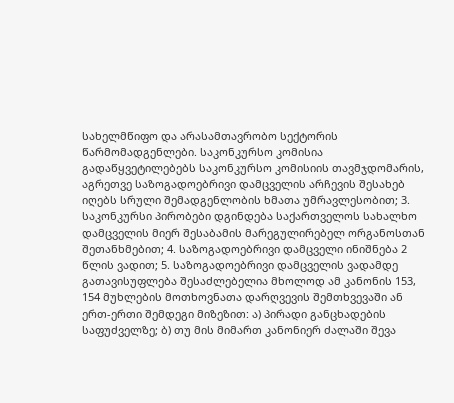სახელმწიფო და არასამთავრობო სექტორის წარმომადგენლები. საკონკურსო კომისია გადაწყვეტილებებს საკონკურსო კომისიის თავმჯდომარის, აგრეთვე საზოგადოებრივი დამცველის არჩევის შესახებ იღებს სრული შემადგენლობის ხმათა უმრავლესობით; 3. საკონკურსი პირობები დგინდება საქართველოს სახალხო დამცველის მიერ შესაბამის მარეგულირებელ ორგანოსთან შეთანხმებით; 4. საზოგადოებრივი დამცველი ინიშნება 2 წლის ვადით; 5. საზოგადოებრივი დამცველის ვადამდე გათავისუფლება შესაძლებელია მხოლოდ ამ კანონის 153, 154 მუხლების მოთხოვნათა დარღვევის შემთხვევაში ან ერთ-ერთი შემდეგი მიზეზით: ა) პირადი განცხადების საფუძველზე; ბ) თუ მის მიმართ კანონიერ ძალაში შევა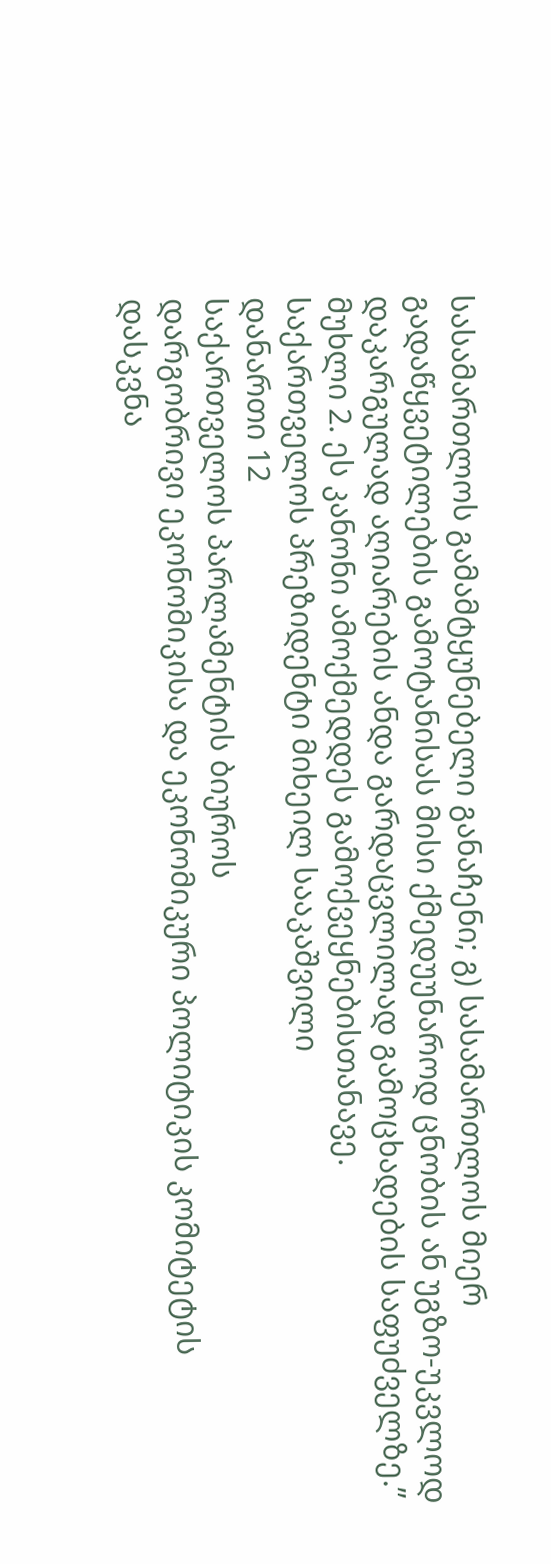სასამართლოს გამამტყუნებელი განაჩენი; გ) სასამართლოს მიერ გადაწყვეტილების გამოტანისას მისი ქმედუუნაროდ ცნობის ან უგზო-უკვლოდ დაკარგულად აღიარების ანდა გარდაცვლილად გამოცხადების საფუძველზე.”
მუხლი 2. ეს კანონი ამოქმედდეს გამოქვეყნებისთანავე.
საქართველოს პრეზიდენტი მიხეილ სააკაშვილი
დანართი 12
საქართველოს პარლამენტის ბიუროს
დარგობრივი ეკონომიკისა და ეკონომიკური პოლიტიკის კომიტეტის
დასკვნა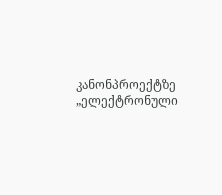კანონპროექტზე „ელექტრონული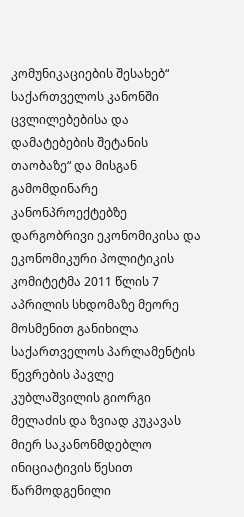კომუნიკაციების შესახებ“ საქართველოს კანონში ცვლილებებისა და დამატებების შეტანის თაობაზე“ და მისგან გამომდინარე კანონპროექტებზე
დარგობრივი ეკონომიკისა და ეკონომიკური პოლიტიკის კომიტეტმა 2011 წლის 7 აპრილის სხდომაზე მეორე მოსმენით განიხილა საქართველოს პარლამენტის წევრების პავლე კუბლაშვილის გიორგი მელაძის და ზვიად კუკავას მიერ საკანონმდებლო ინიციატივის წესით წარმოდგენილი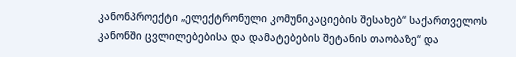კანონპროექტი „ელექტრონული კომუნიკაციების შესახებ“ საქართველოს კანონში ცვლილებებისა და დამატებების შეტანის თაობაზე“ და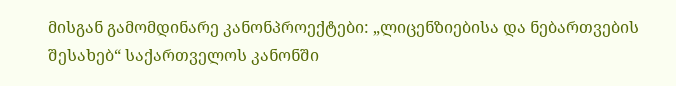მისგან გამომდინარე კანონპროექტები: „ლიცენზიებისა და ნებართვების შესახებ“ საქართველოს კანონში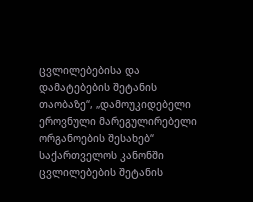ცვლილებებისა და დამატებების შეტანის თაობაზე“, „დამოუკიდებელი ეროვნული მარეგულირებელი ორგანოების შესახებ“ საქართველოს კანონში ცვლილებების შეტანის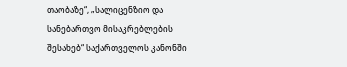თაობაზე“, „სალიცენზიო და სანებართვო მისაკრებლების შესახებ“ საქართველოს კანონში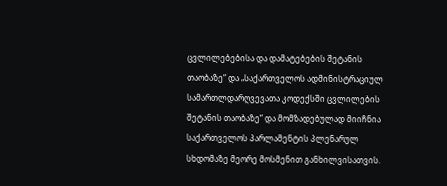ცვლილებებისა და დამატებების შეტანის თაობაზე“ და „საქართველოს ადმინისტრაციულ სამართლდარღვევათა კოდექსში ცვლილების შეტანის თაობაზე“ და მომზადებულად მიიჩნია საქართველოს პარლამენტის პლენარულ სხდომაზე მეორე მოსმენით განხილვისათვის.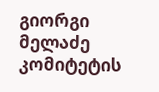გიორგი მელაძე
კომიტეტის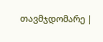თავმჯდომარე |